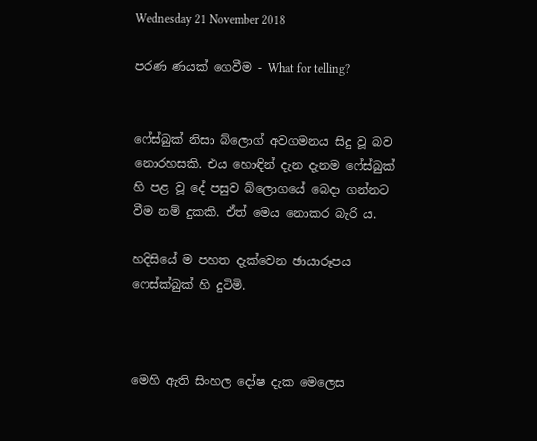Wednesday 21 November 2018

පරණ ණයක් ගෙවීම - What for telling?


ෆේස්බුක් නිසා බ්ලොග් අවගමනය සිදු වූ බව නොරහසකි. එය හොඳින් දැන දැනම ෆේස්බුක් හි පළ වූ දේ පසුව බ්ලොගයේ බෙදා ගන්නට වීම නම් දුකකි. ඒත් මෙය නොකර බැරි ය.

හදිසියේ ම පහත දැක්වෙන ඡායාරූපය ෆෙස්ක්බුක් හි දුටිමි.



මෙහි ඇති සිංහල දෝෂ දැක මෙලෙස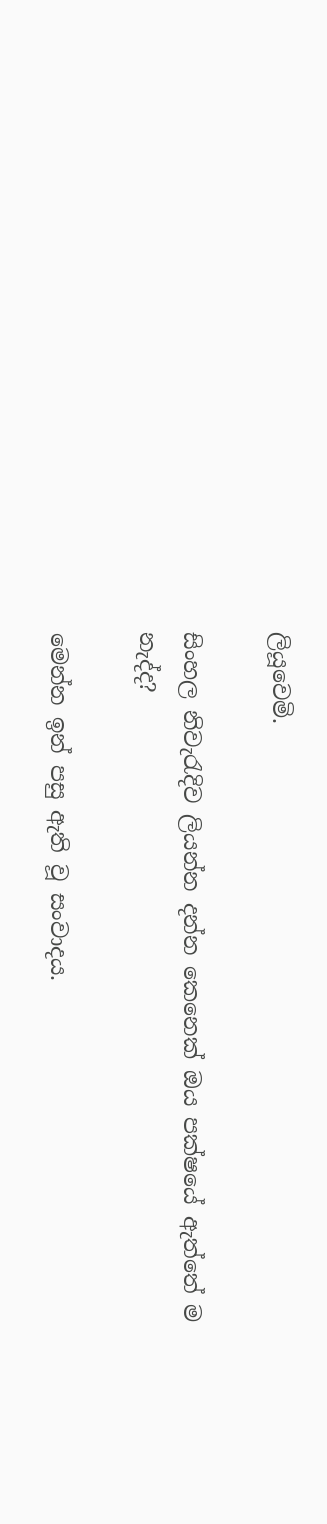ලියූවෙමි.

සිංහල නිවැරැදිව ලියන්න දන්න කෙනෙක් ඔය පක්ෂයේ ඇත්තේ ම නැද්ද?

මෙන්න ඉන් පසු ඇති වූ සංවාදය.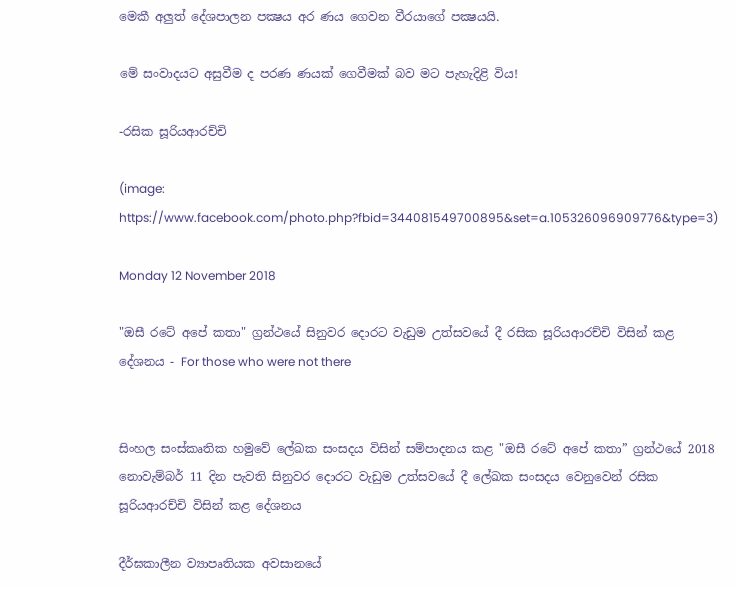මෙකී අලුත් දේශපාලන පක්‍ෂය අර ණය ගෙවන වීරයාගේ පක්‍ෂයයි.

මේ සංවාදයට අසුවීම ද පරණ ණයක් ගෙවීමක් බව මට පැහැදිළි විය!

-රසික සූරියආරච්චි

(image: https://www.facebook.com/photo.php?fbid=344081549700895&set=a.105326096909776&type=3)

Monday 12 November 2018

"ඔසී රටේ අපේ කතා" ග්‍රන්ථයේ සිනුවර දොරට වැඩුම උත්සවයේ දී රසික සූරියආරච්චි විසින් කළ දේශනය - For those who were not there


සිංහල සංස්කෘතික හමුවේ ලේඛක සංසදය විසින් සම්පාදනය කළ "ඔසී රටේ අපේ කතා” ග්‍රන්ථයේ 2018 නොවැම්බර් 11 දින පැවති සිනුවර දොරට වැඩුම උත්සවයේ දී ලේඛක සංසදය වෙනුවෙන් රසික සූරියආරච්චි විසින් කළ දේශනය

දීර්ඝකාලීන ව්‍යාපෘතියක අවසානයේ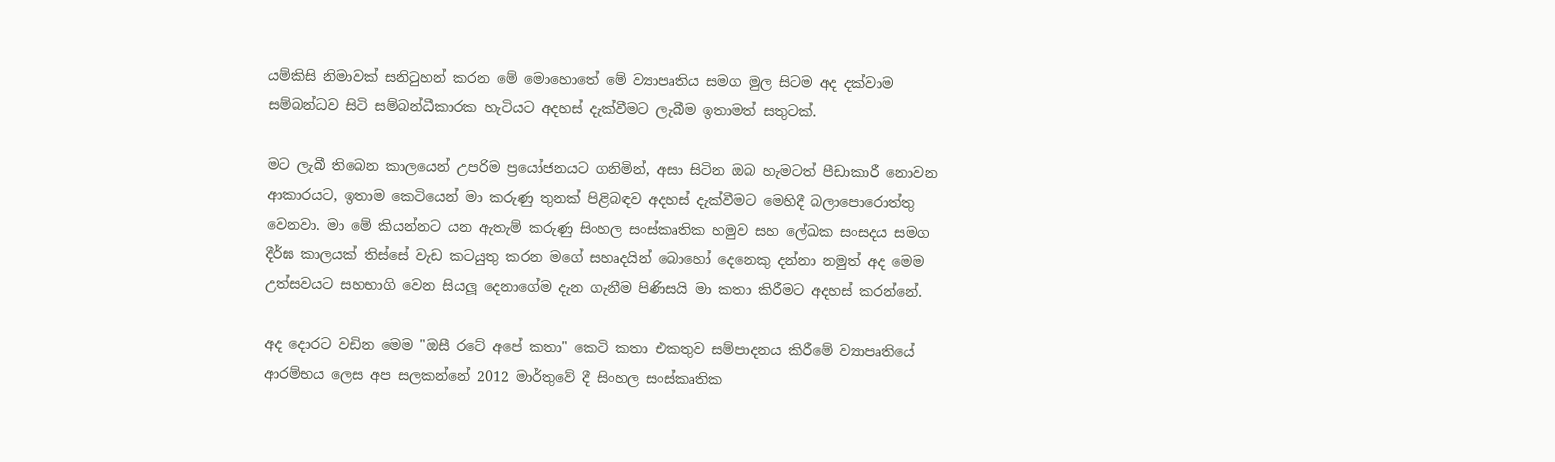යම්කිසි නිමාවක් සනිටුහන් කරන මේ මොහොතේ මේ ව්‍යාපෘතිය සමග මුල සිටම අද දක්වාම සම්බන්ධව සිටි සම්බන්ධීකාරක හැටියට අදහස් දැක්වීමට ලැබීම ඉතාමත් සතුටක්.

මට ලැබී තිබෙන කාලයෙන් උපරිම ප්‍රයෝජනයට ගනිමින්, අසා සිටින ඔබ හැමටත් පීඩාකාරී නොවන ආකාරයට, ඉතාම කෙටියෙන් මා කරුණු තුනක් පිළිබඳව අදහස් දැක්වීමට මෙහිදී බලාපොරොත්තු වෙනවා. මා මේ කියන්නට යන ඇතැම් කරුණු සිංහල සංස්කෘතික හමුව සහ ලේඛක සංසදය සමග දීර්ඝ කාලයක් තිස්සේ වැඩ කටයුතු කරන මගේ සහෘදයින් බොහෝ දෙනෙකු දන්නා නමුත් අද මෙම උත්සවයට සහභාගි වෙන සියලූ දෙනාගේම දැන ගැනීම පිණිසයි මා කතා කිරීමට අදහස් කරන්නේ.

අද දොරට වඩින මෙම "ඔසී රටේ අපේ කතා" කෙටි කතා එකතුව සම්පාදනය කිරීමේ ව්‍යාපෘතියේ ආරම්භය ලෙස අප සලකන්නේ 2012 මාර්තුවේ දී සිංහල සංස්කෘතික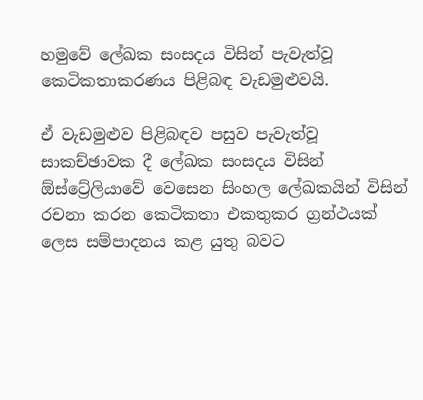හමුවේ ලේඛක සංසදය විසින් පැවැත්වූ කෙටිකතාකරණය පිළිබඳ වැඩමුළුවයි.

ඒ වැඩමුළුව පිළිබඳව පසුව පැවැත්වූ සාකච්ඡාවක දී ලේඛක සංසදය විසින් ඕස්ට්‍රේලියාවේ වෙසෙන සිංහල ලේඛකයින් විසින් රචනා කරන කෙටිකතා එකතුකර ග්‍රන්ථයක් ලෙස සම්පාදනය කළ යුතු බවට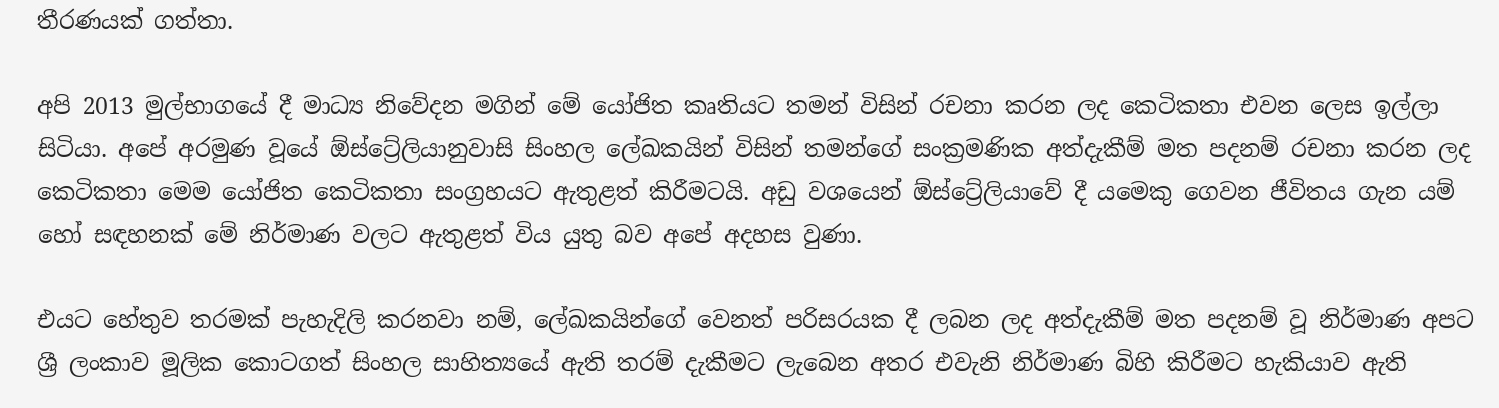තීරණයක් ගත්තා.

අපි 2013 මුල්භාගයේ දී මාධ්‍ය නිවේදන මගින් මේ යෝජිත කෘතියට තමන් විසින් රචනා කරන ලද කෙටිකතා එවන ලෙස ඉල්ලා සිටියා. අපේ අරමුණ වූයේ ඕස්ට්‍රේලියානුවාසි සිංහල ලේඛකයින් විසින් තමන්ගේ සංක්‍රමණික අත්දැකීම් මත පදනම් රචනා කරන ලද කෙටිකතා මෙම යෝජිත කෙටිකතා සංග්‍රහයට ඇතුළත් කිරීමටයි. අඩු වශයෙන් ඕස්ට්‍රේලියාවේ දී යමෙකු ගෙවන ජීවිතය ගැන යම් හෝ සඳහනක් මේ නිර්මාණ වලට ඇතුළත් විය යුතු බව අපේ අදහස වුණා.

එයට හේතුව තරමක් පැහැදිලි කරනවා නම්, ලේඛකයින්ගේ වෙනත් පරිසරයක දී ලබන ලද අත්දැකීම් මත පදනම් වූ නිර්මාණ අපට ශ්‍රී ලංකාව මූලික කොටගත් සිංහල සාහිත්‍යයේ ඇති තරම් දැකීමට ලැබෙන අතර එවැනි නිර්මාණ බිහි කිරීමට හැකියාව ඇති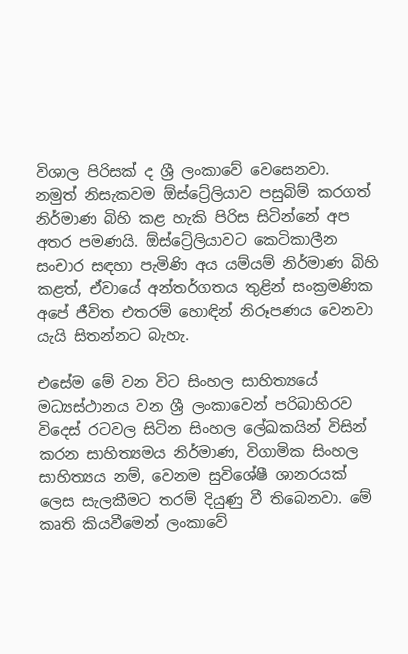විශාල පිරිසක් ද ශ්‍රී ලංකාවේ වෙසෙනවා. නමුත් නිසැකවම ඕස්ට්‍රේලියාව පසුබිම් කරගත් නිර්මාණ බිහි කළ හැකි පිරිස සිටින්නේ අප අතර පමණයි. ඕස්ට්‍රේලියාවට කෙටිකාලීන සංචාර සඳහා පැමිණි අය යම්යම් නිර්මාණ බිහි කළත්, ඒවායේ අන්තර්ගතය තුළින් සංක්‍රමණික අපේ ජීවිත එතරම් හොඳින් නිරූපණය වෙනවා යැයි සිතන්නට බැහැ.

එසේම මේ වන විට සිංහල සාහිත්‍යයේ මධ්‍යස්ථානය වන ශ්‍රී ලංකාවෙන් පරිබාහිරව විදෙස් රටවල සිටින සිංහල ලේඛකයින් විසින් කරන සාහිත්‍යමය නිර්මාණ, විගාමික සිංහල සාහිත්‍යය නම්, වෙනම සුවිශේෂී ශානරයක් ලෙස සැලකීමට තරම් දියුණු වී තිබෙනවා. මේ කෘති කියවීමෙන් ලංකාවේ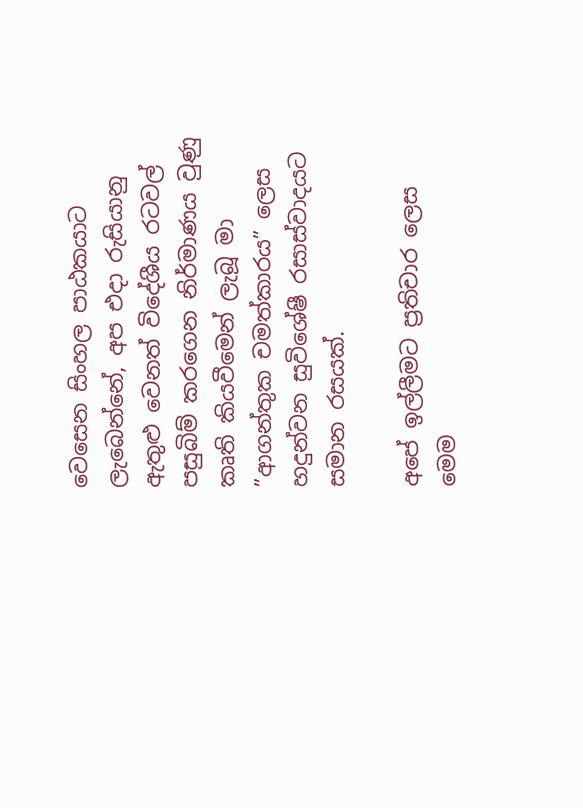වෙසෙන සිංහල පාඨකයාට ලැබෙන්නේ, අප එදා රුසියානු ඇතුළු වෙනත් විදේශීය රටවල් පසුබිම් කරගෙන නිර්මාණය වුණු කෘති කියවීමෙන් ලැබූ මා ”ආගන්තුක චමත්කාරය” ලෙස හදුන්වන සුවිශේෂී රසාස්වාදයට සමාන රසයක්.

අපේ ඉල්ලීමට ප්‍රතිචාර ලෙස මෙම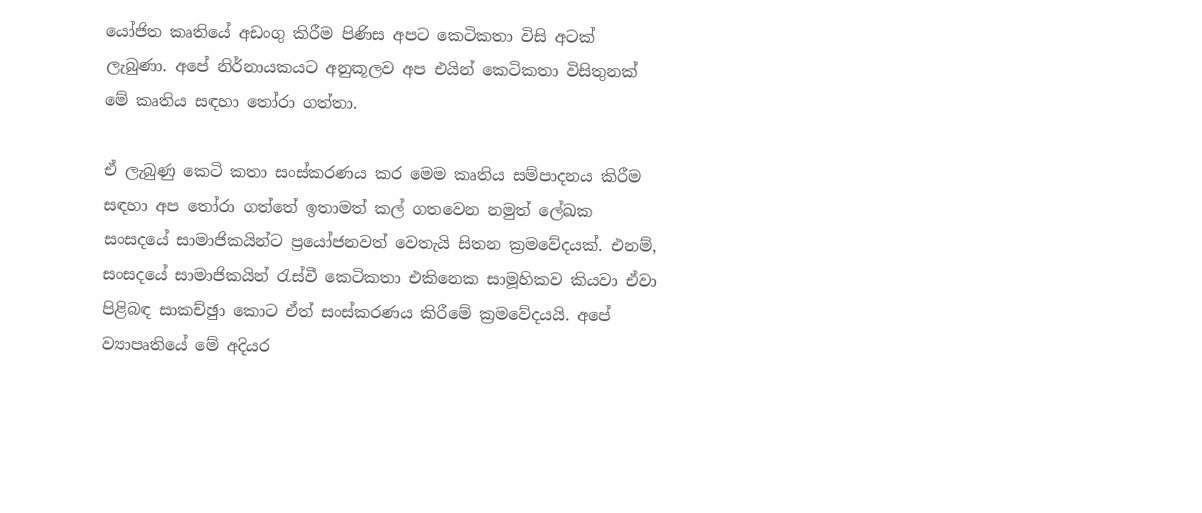යෝජිත කෘතියේ අඩංගු කිරීම පිණිස අපට කෙටිකතා විසි අටක් ලැබුණා. අපේ නිර්නායකයට අනුකූලව අප එයින් කෙටිකතා විසිතුනක් මේ කෘතිය සඳහා තෝරා ගත්තා.

ඒ ලැබුණු කෙටි කතා සංස්කරණය කර මෙම කෘතිය සම්පාදනය කිරීම සඳහා අප තෝරා ගත්තේ ඉතාමත් කල් ගතවෙන නමුත් ලේඛක සංසදයේ සාමාජිකයින්ට ප්‍රයෝජනවත් වෙතැයි සිතන ක්‍රමවේදයක්. එනම්, සංසදයේ සාමාජිකයින් රැස්වී කෙටිකතා එකිනෙක සාමූහිකව කියවා ඒවා පිළිබඳ සාකච්ඡුා කොට ඒත් සංස්කරණය කිරීමේ ක්‍රමවේදයයි. අපේ ව්‍යාපෘතියේ මේ අදියර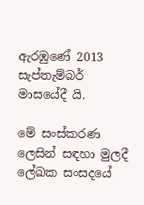ඇරඹුණේ 2013 සැප්තැම්බර් මාසයේදී යි.

මේ සංස්කරණ ලෙසින් සඳහා මුලදී ලේඛක සංසදයේ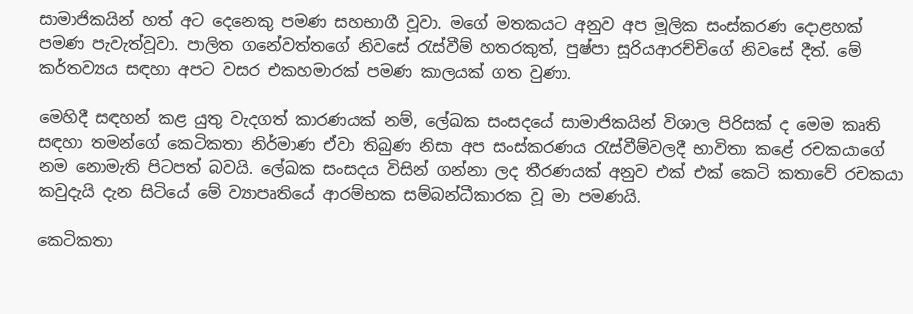සාමාජිකයින් හත් අට දෙනෙකු පමණ සහභාගී වූවා. මගේ මතකයට අනුව අප මූලික සංස්කරණ දොළහක් පමණ පැවැත්වූවා. පාලිත ගනේවත්තගේ නිවසේ රැස්වීම් හතරකුත්, පුෂ්පා සූරියආරච්චිගේ නිවසේ දීත්. මේ කර්තව්‍යය සඳහා අපට වසර එකහමාරක් පමණ කාලයක් ගත වුණා.

මෙහිදී සඳහන් කළ යුතු වැදගත් කාරණයක් නම්, ලේඛක සංසදයේ සාමාජිකයින් විශාල පිරිසක් ද මෙම කෘති සඳහා තමන්ගේ කෙටිකතා නිර්මාණ ඒවා තිබුණ නිසා අප සංස්කරණය රැස්වීම්වලදී භාවිතා කළේ රචකයාගේ නම නොමැති පිටපත් බවයි. ලේඛක සංසදය විසින් ගන්නා ලද තීරණයක් අනුව එක් එක් කෙටි කතාවේ රචකයා කවුදැයි දැන සිටියේ මේ ව්‍යාපෘතියේ ආරම්භක සම්බන්ධීකාරක වූ මා පමණයි.

කෙටිකතා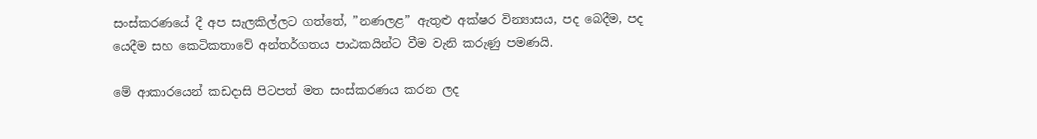සංස්කරණයේ දී අප සැලකිල්ලට ගත්තේ, ”නණලළ” ඇතුළු අක්ෂර වින්‍යාසය, පද බෙදීම, පද යෙදීම සහ කෙටිකතාවේ අන්තර්ගතය පාඨකයින්ට වීම වැනි කරුණු පමණයි.

මේ ආකාරයෙන් කඩදාසි පිටපත් මත සංස්කරණය කරන ලද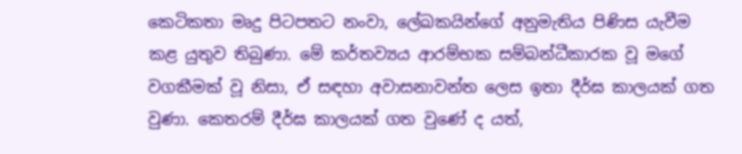කෙටිකතා මෘදු පිටපතට නංවා, ලේඛකයින්ගේ අනුමැතිය පිණිස යැවීම කළ යුතුව තිබුණා. මේ කර්තව්‍යය ආරම්භක සම්බන්ධීකාරක වූ මගේ වගකීමක් වූ නිසා, ඒ සඳහා අවාසනාවන්ත ලෙස ඉතා දීර්ඝ කාලයක් ගත වුණා. කෙතරම් දීර්ඝ කාලයක් ගත වුණේ ද යත්,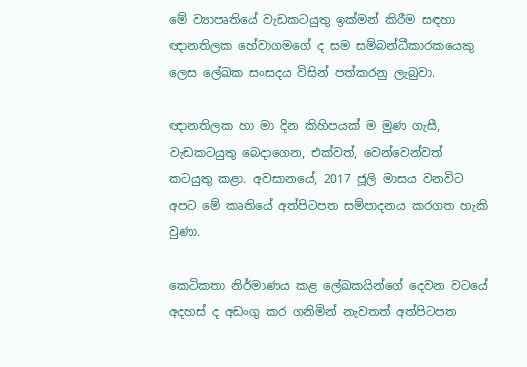මේ ව්‍යාපෘතියේ වැඩකටයුතු ඉක්මන් කිරීම සඳහා ඥානතිලක හේවාගමගේ ද සම සම්බන්ධීකාරකයෙකු ලෙස ලේඛක සංසදය විසින් පත්කරනු ලැබුවා.

ඥානතිලක හා මා දින කිහිපයක් ම මුණ ගැසී, වැඩකටයුතු බෙදාගෙන, එක්වත්, වෙන්වෙන්වත් කටයුතු කළා. අවසානයේ, 2017 ජූලි මාසය වනවිට අපට මේ කෘතියේ අත්පිටපත සම්පාදනය කරගත හැකි වුණා.

කෙටිකතා නිර්මාණය කළ ලේඛකයින්ගේ දෙවන වටයේ අදහස් ද අඩංගු කර ගනිමින් නැවතත් අත්පිටපත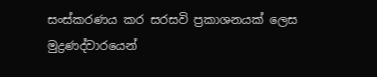සංස්කරණය කර සරසවි ප්‍රකාශනයක් ලෙස මුද්‍රණද්වාරයෙන්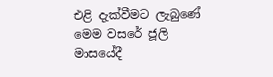එළි දැක්වීමට ලැබුණේ මෙම වසරේ ජූලි මාසයේදී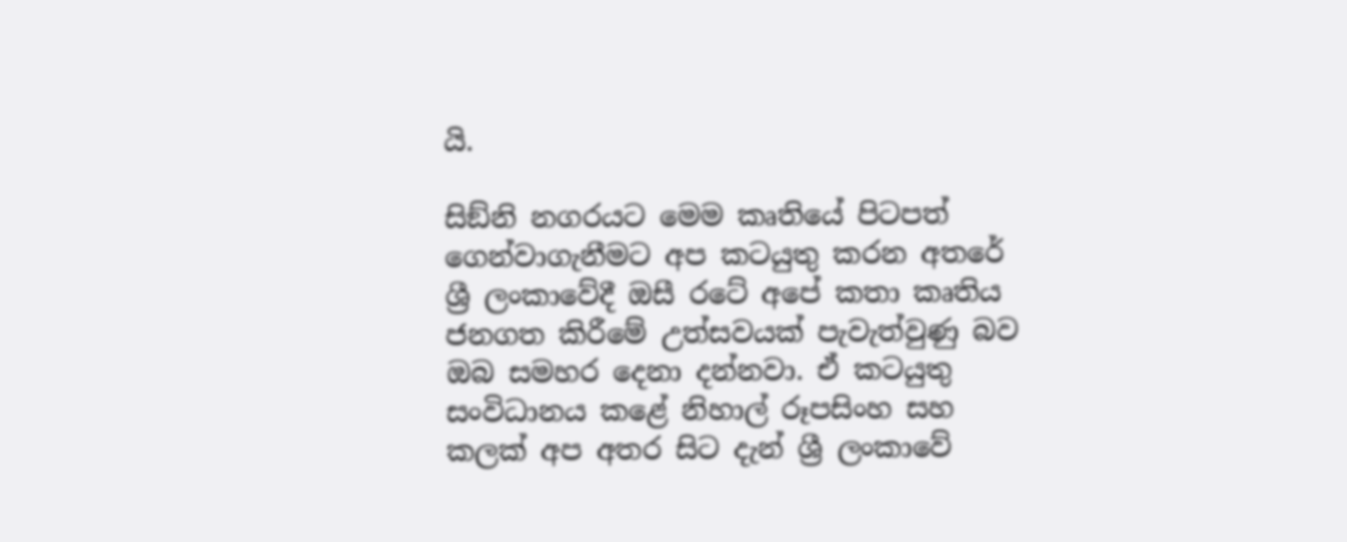යි.

සිඞ්නි නගරයට මෙම කෘතියේ පිටපත් ගෙන්වාගැනීමට අප කටයුතු කරන අතරේ ශ්‍රී ලංකාවේදී ඔසී රටේ අපේ කතා කෘතිය ජනගත කිරීමේ උත්සවයක් පැවැත්වුණු බව ඔබ සමහර දෙනා දන්නවා. ඒ කටයුතු සංවිධානය කළේ නිහාල් රූපසිංහ සහ කලක් අප අතර සිට දැන් ශ්‍රී ලංකාවේ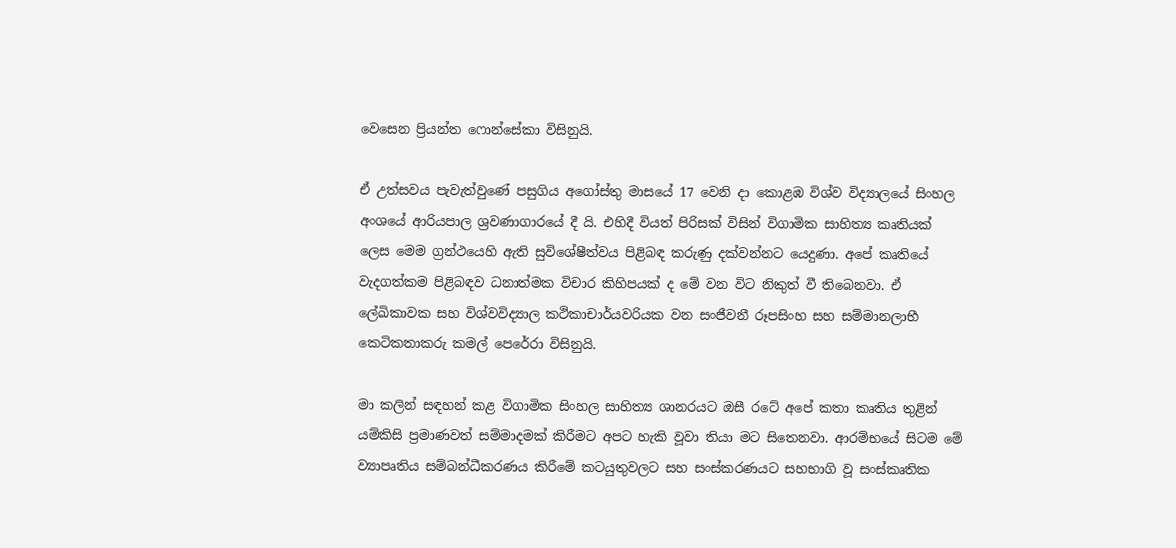වෙසෙන ප්‍රියන්ත ෆොන්සේකා විසිනුයි.

ඒ උත්සවය පැවැත්වුණේ පසුගිය අගෝස්තු මාසයේ 17 වෙනි දා කොළඹ විශ්ව විද්‍යාලයේ සිංහල අංශයේ ආරියපාල ශ්‍රවණාගාරයේ දී යි. එහිදී වියත් පිරිසක් විසින් විගාමික සාහිත්‍ය කෘතියක් ලෙස මෙම ග්‍රන්ථයෙහි ඇති සුවිශේෂීත්වය පිළිබඳ කරුණු දක්වන්නට යෙදුණා. අපේ කෘතියේ වැදගත්කම පිළිබඳව ධනාත්මක විචාර කිහිපයක් ද මේ වන විට නිකුත් වී තිබෙනවා. ඒ ලේඛිකාවක සහ විශ්වවිද්‍යාල කථිකාචාර්යවරියක වන සංජීවනී රූපසිංහ සහ සම්මානලාභී කෙටිකතාකරු කමල් පෙරේරා විසිනුයි.

මා කලින් සඳහන් කළ විගාමික සිංහල සාහිත්‍ය ශානරයට ඔසී රටේ අපේ කතා කෘතිය තුළින් යම්කිසි ප්‍රමාණවත් සම්මාදමක් කිරීමට අපට හැකි වූවා තියා මට සිතෙනවා. ආරම්භයේ සිටම මේ ව්‍යාපෘතිය සම්බන්ධීකරණය කිරීමේ කටයුතුවලට සහ සංස්කරණයට සහභාගි වූ සංස්කෘතික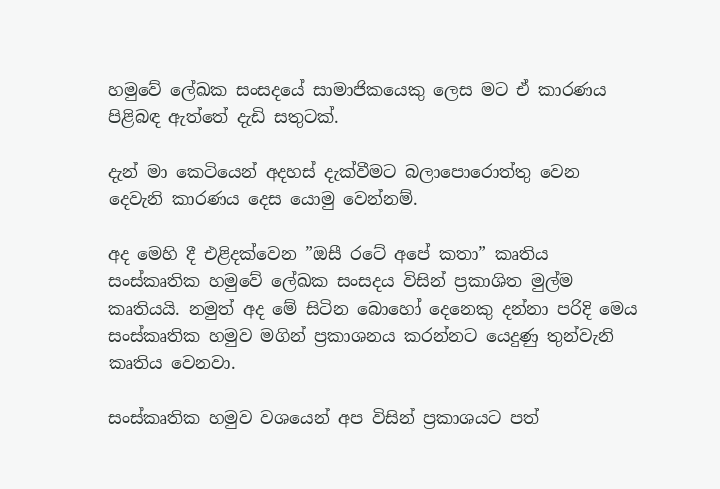හමුවේ ලේඛක සංසදයේ සාමාජිකයෙකු ලෙස මට ඒ කාරණය පිළිබඳ ඇත්තේ දැඩි සතුටක්.

දැන් මා කෙටියෙන් අදහස් දැක්වීමට බලාපොරොත්තු වෙන දෙවැනි කාරණය දෙස යොමු වෙන්නම්.

අද මෙහි දී එළිදක්වෙන ”ඔසී රටේ අපේ කතා” කෘතිය සංස්කෘතික හමුවේ ලේඛක සංසදය විසින් ප්‍රකාශිත මුල්ම කෘතියයි. නමුත් අද මේ සිටින බොහෝ දෙනෙකු දන්නා පරිදි මෙය සංස්කෘතික හමුව මගින් ප්‍රකාශනය කරන්නට යෙදුණු තුන්වැනි කෘතිය වෙනවා.

සංස්කෘතික හමුව වශයෙන් අප විසින් ප්‍රකාශයට පත්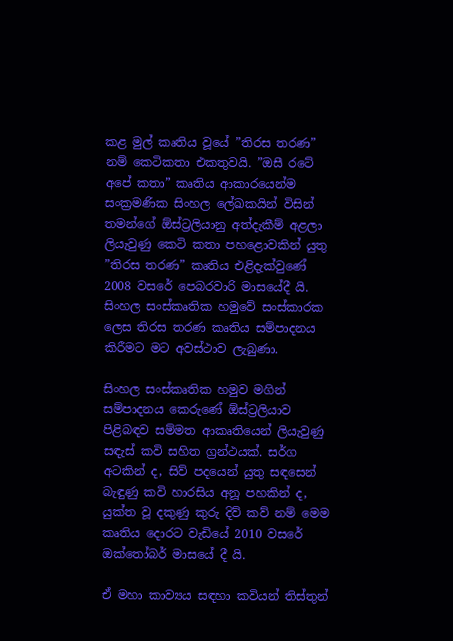කළ මුල් කෘතිය වූයේ ”තිරස තරණ” නම් කෙටිකතා එකතුවයි. ”ඔසී රටේ අපේ කතා” කෘතිය ආකාරයෙන්ම සංක්‍රමණික සිංහල ලේඛකයින් විසින් තමන්ගේ ඕස්ට්‍රලියානු අත්දැකීම් අළලා ලියැවුණු කෙටි කතා පහළොවකින් යුතු ”තිරස තරණ” කෘතිය එළිදැක්වුණේ 2008 වසරේ පෙබරවාරි මාසයේදී යි. සිංහල සංස්කෘතික හමුවේ සංස්කාරක ලෙස තිරස තරණ කෘතිය සම්පාදනය කිරීමට මට අවස්ථාව ලැබුණා.

සිංහල සංස්කෘතික හමුව මගින් සම්පාදනය කෙරුණේ ඕස්ට්‍රලියාව පිළිබඳව සම්මත ආකෘතියෙන් ලියැවුණු සඳැස් කවි සහිත ග්‍රන්ථයක්. සර්ග අටකින් ද, සිව් පදයෙන් යුතු සඳසෙන් බැඳුණු කවි හාරසිය අනූ පහකින් ද, යුක්ත වූ දකුණු කුරු දිව් කව් නම් මෙම කෘතිය දොරට වැඩියේ 2010 වසරේ ඔක්තෝබර් මාසයේ දී යි.

ඒ මහා කාව්‍යය සඳහා කවියන් තිස්තුන්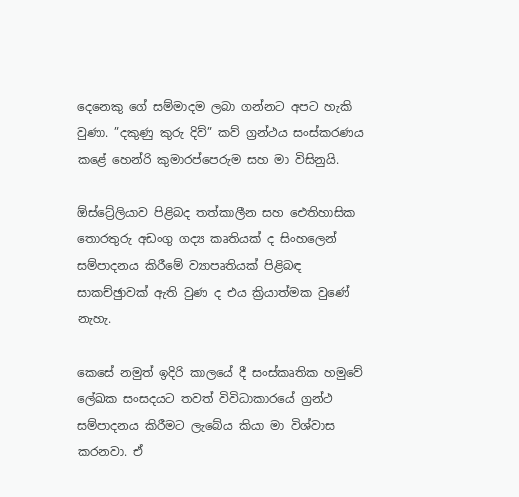දෙනෙකු ගේ සම්මාදම ලබා ගන්නට අපට හැකි වුණා. ”දකුණු කුරු දිව්” කව් ග්‍රන්ථය සංස්කරණය කළේ හෙන්රි කුමාරප්පෙරුම සහ මා විසිනුයි.

ඕස්ට්‍රේලියාව පිළිබද තත්කාලීන සහ ඓතිහාසික තොරතුරු අඩංගු ගද්‍ය කෘතියක් ද සිංහලෙන් සම්පාදනය කිරීමේ ව්‍යාපෘතියක් පිළිබඳ සාකච්ඡුාවක් ඇති වුණ ද එය ක්‍රියාත්මක වුණේ නැහැ.

කෙසේ නමුත් ඉදිරි කාලයේ දී සංස්කෘතික හමුවේ ලේඛක සංසදයට තවත් විවිධාකාරයේ ග්‍රන්ථ සම්පාදනය කිරීමට ලැබේය කියා මා විශ්වාස කරනවා. ඒ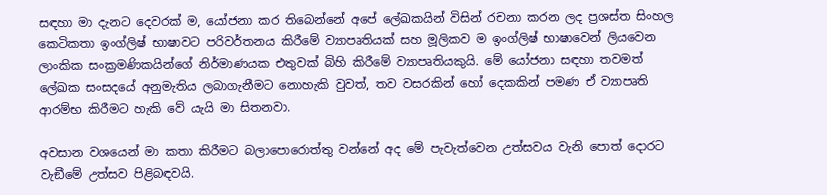සඳහා මා දැනට දෙවරක් ම, යෝජනා කර තිබෙන්නේ අපේ ලේඛකයින් විසින් රචනා කරන ලද ප්‍රශස්ත සිංහල කෙටිකතා ඉංග්ලිෂ් භාෂාවට පරිවර්තනය කිරීමේ ව්‍යාපෘතියක් සහ මූලිකව ම ඉංග්ලිෂ් භාෂාවෙන් ලියවෙන ලාංකික සංක්‍රමණිකයින්ගේ නිර්මාණයක එතුවක් බිහි කිරීමේ ව්‍යාපෘතියකුයි. මේ යෝජනා සඳහා තවමත් ලේඛක සංසදයේ අනුමැතිය ලබාගැනීමට නොහැකි වුවත්, තව වසරකින් හෝ දෙකකින් පමණ ඒ ව්‍යාපෘති ආරම්භ කිරීමට හැකි වේ යැයි මා සිතනවා.

අවසාන වශයෙන් මා කතා කිරීමට බලාපොරොත්තු වන්නේ අද මේ පැවැත්වෙන උත්සවය වැනි පොත් දොරට වැඞීමේ උත්සව පිළිබඳවයි.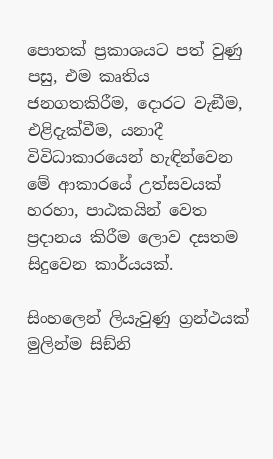පොතක් ප්‍රකාශයට පත් වුණු පසු, එම කෘතිය ජනගතකිරීම, දොරට වැඞීම, එළිදැක්වීම, යනාදී විවිධාකාරයෙන් හැඳින්වෙන මේ ආකාරයේ උත්සවයක් හරහා, පාඨකයින් වෙත ප්‍රදානය කිරීම ලොව දසතම සිදුවෙන කාර්යයක්.

සිංහලෙන් ලියැවුණු ග්‍රන්ථයක් මුලින්ම සිඞ්නි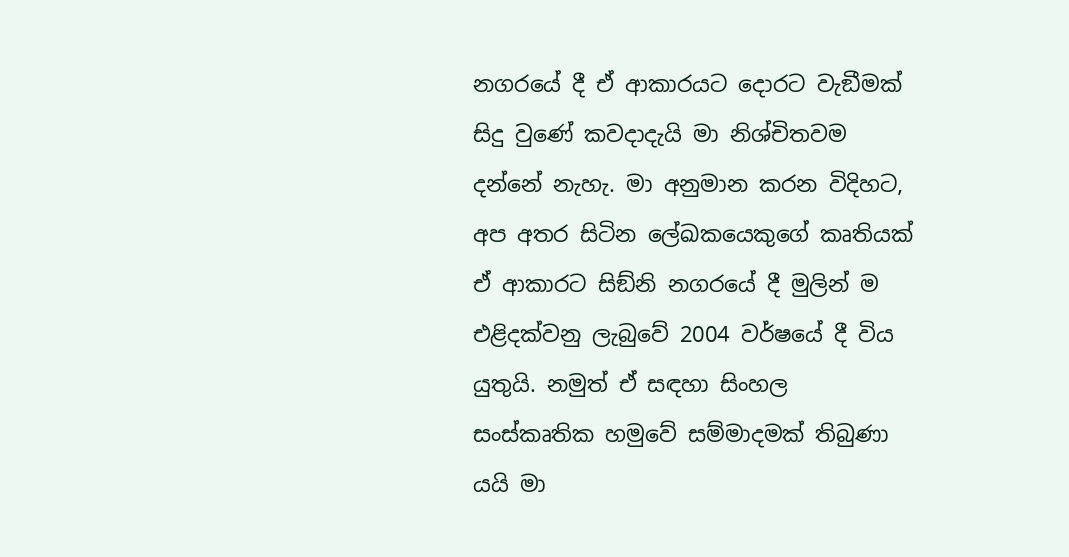නගරයේ දී ඒ ආකාරයට දොරට වැඞීමක් සිදු වුණේ කවදාදැයි මා නිශ්චිතවම දන්නේ නැහැ. මා අනුමාන කරන විදිහට, අප අතර සිටින ලේඛකයෙකුගේ කෘතියක් ඒ ආකාරට සිඞ්නි නගරයේ දී මුලින් ම එළිදක්වනු ලැබුවේ 2004 වර්ෂයේ දී විය යුතුයි. නමුත් ඒ සඳහා සිංහල සංස්කෘතික හමුවේ සම්මාදමක් තිබුණා යයි මා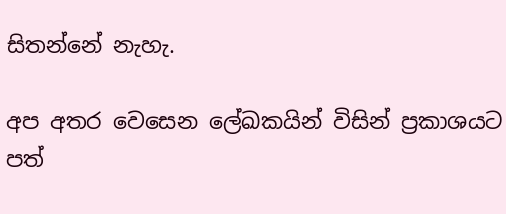සිතන්නේ නැහැ.

අප අතර වෙසෙන ලේඛකයින් විසින් ප්‍රකාශයට පත්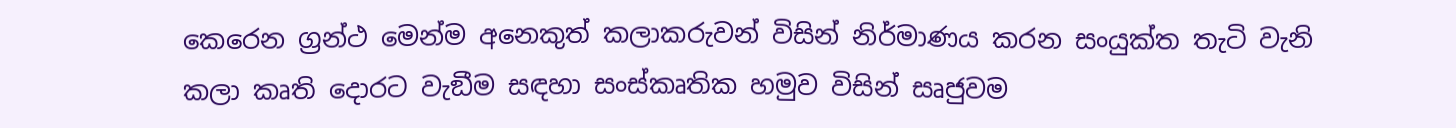කෙරෙන ග්‍රන්ථ මෙන්ම අනෙකුත් කලාකරුවන් විසින් නිර්මාණය කරන සංයුක්ත තැටි වැනි කලා කෘති දොරට වැඞීම සඳහා සංස්කෘතික හමුව විසින් සෘජුවම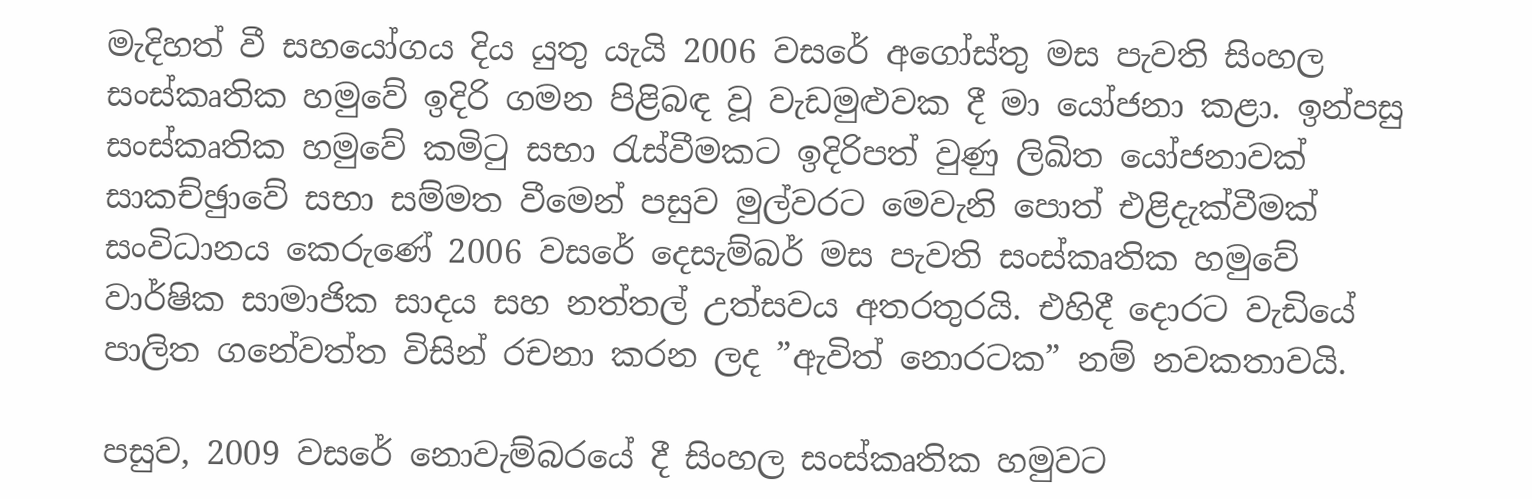මැදිහත් වී සහයෝගය දිය යුතු යැයි 2006 වසරේ අගෝස්තු මස පැවති සිංහල සංස්කෘතික හමුවේ ඉදිරි ගමන පිළිබඳ වූ වැඩමුළුවක දී මා යෝජනා කළා. ඉන්පසු සංස්කෘතික හමුවේ කමිටු සභා රැස්වීමකට ඉදිරිපත් වුණු ලිඛිත යෝජනාවක් සාකච්ඡුාවේ සභා සම්මත වීමෙන් පසුව මුල්වරට මෙවැනි පොත් එළිදැක්වීමක් සංවිධානය කෙරුණේ 2006 වසරේ දෙසැම්බර් මස පැවති සංස්කෘතික හමුවේ වාර්ෂික සාමාජික සාදය සහ නත්තල් උත්සවය අතරතුරයි. එහිදී දොරට වැඩියේ පාලිත ගනේවත්ත විසින් රචනා කරන ලද ”ඇවිත් නොරටක” නම් නවකතාවයි.

පසුව, 2009 වසරේ නොවැම්බරයේ දී සිංහල සංස්කෘතික හමුවට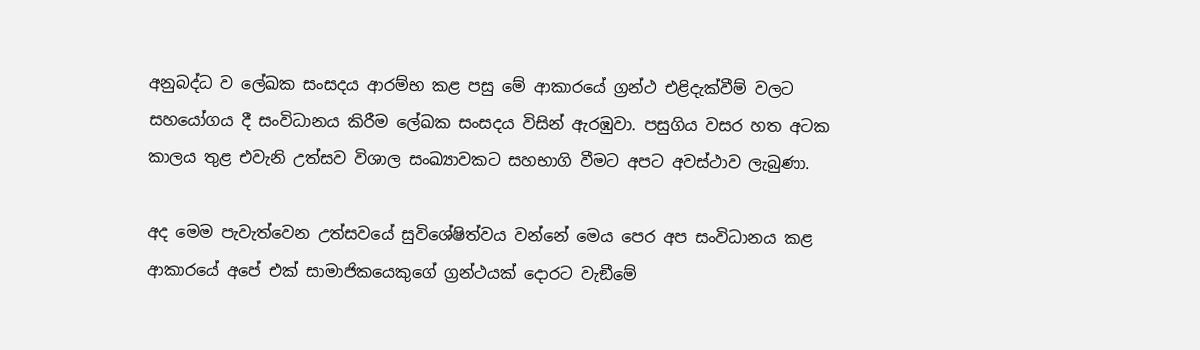අනුබද්ධ ව ලේඛක සංසදය ආරම්භ කළ පසු මේ ආකාරයේ ග්‍රන්ථ එළිදැක්වීම් වලට සහයෝගය දී සංවිධානය කිරීම ලේඛක සංසදය විසින් ඇරඹුවා. පසුගිය වසර හත අටක කාලය තුළ එවැනි උත්සව විශාල සංඛ්‍යාවකට සහභාගි වීමට අපට අවස්ථාව ලැබුණා.

අද මෙම පැවැත්වෙන උත්සවයේ සුවිශේෂිත්වය වන්නේ මෙය පෙර අප සංවිධානය කළ ආකාරයේ අපේ එක් සාමාජිකයෙකුගේ ග්‍රන්ථයක් දොරට වැඞීමේ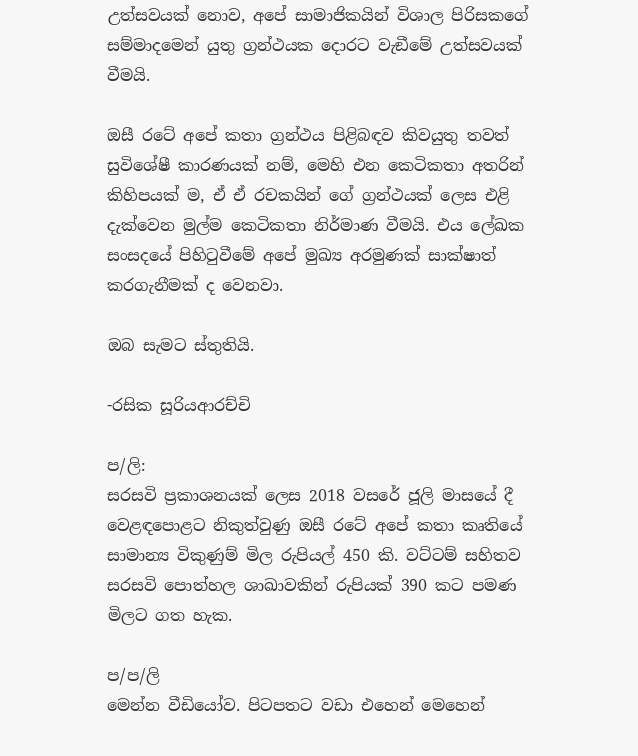උත්සවයක් නොව, අපේ සාමාජිකයින් විශාල පිරිසකගේ සම්මාදමෙන් යුතු ග්‍රන්ථයක දොරට වැඞීමේ උත්සවයක් වීමයි.

ඔසී රටේ අපේ කතා ග්‍රන්ථය පිළිබඳව කිවයුතු තවත් සුවිශේෂී කාරණයක් නම්, මෙහි එන කෙටිකතා අතරින් කිහිපයක් ම, ඒ ඒ රචකයින් ගේ ග්‍රන්ථයක් ලෙස එළි දැක්වෙන මුල්ම කෙටිකතා නිර්මාණ වීමයි. එය ලේඛක සංසදයේ පිහිටුවීමේ අපේ මුඛ්‍ය අරමුණක් සාක්ෂාත් කරගැනීමක් ද වෙනවා.

ඔබ සැමට ස්තුතියි.

-රසික සූරියආරච්චි

ප/ලි:
සරසවි ප්‍රකාශනයක් ලෙස 2018 වසරේ ජූලි මාසයේ දී වෙළඳපොළට නිකුත්වුණු ඔසී රටේ අපේ කතා කෘතියේ සාමාන්‍ය විකුණුම් මිල රුපියල් 450 කි. වට්ටම් සහිතව සරසවි පොත්හල ශාඛාවකින් රුපියක් 390 කට පමණ මිලට ගත හැක.

ප/ප/ලි
මෙන්න වීඩියෝව. පිටපතට වඩා එහෙන් මෙහෙන්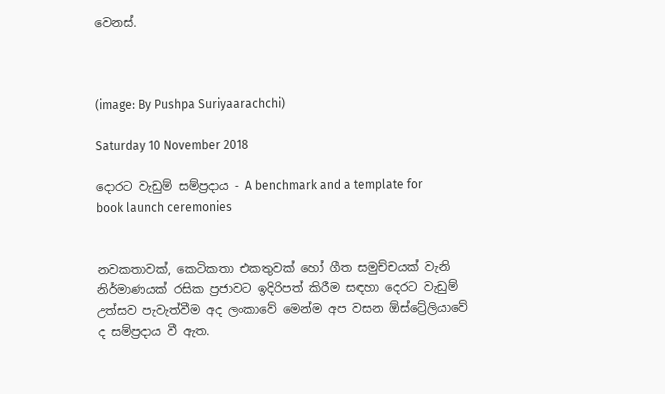වෙනස්.



(image: By Pushpa Suriyaarachchi)

Saturday 10 November 2018

දොරට වැඩුම් සම්ප්‍රදාය - A benchmark and a template for book launch ceremonies


නවකතාවක්, කෙටිකතා එකතුවක් හෝ ගීත සමුච්චයක් වැනි නිර්මාණයක් රසික ප්‍රජාවට ඉදිරිපත් කිරීම සඳහා දෙරට වැඩුම් උත්සව පැවැත්වීම අද ලංකාවේ මෙන්ම අප වසන ඕස්ට්‍රේලියාවේ ද සම්ප්‍රදාය වී ඇත.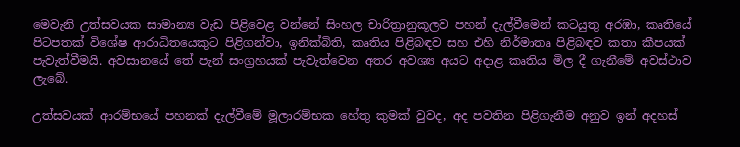මෙවැනි උත්සවයක සාමාන්‍ය වැඩ පිළිවෙළ වන්නේ සිංහල චාරිත්‍රානුකූලව පහන් දැල්වීමෙන් කටයුතු අරඹා, කෘතියේ පිටපතක් විශේෂ ආරාධිතයෙකුට පිළිගන්වා, ඉනික්බිති, කෘතිය පිළිබඳව සහ එහි නිර්මාතෘ පිළිබඳව කතා කීපයක් පැවැත්වීමයි. අවසානයේ තේ පැන් සංග්‍රහයක් පැවැත්වෙන අතර අවශ්‍ය අයට අදාළ කෘතිය මිල දී ගැනීමේ අවස්ථාව ලැබේ.

උත්සවයක් ආරම්භයේ පහනක් දැල්වීමේ මූලාරම්භක හේතු කුමක් වුවද, අද පවතින පිළිගැනීම අනුව ඉන් අදහස්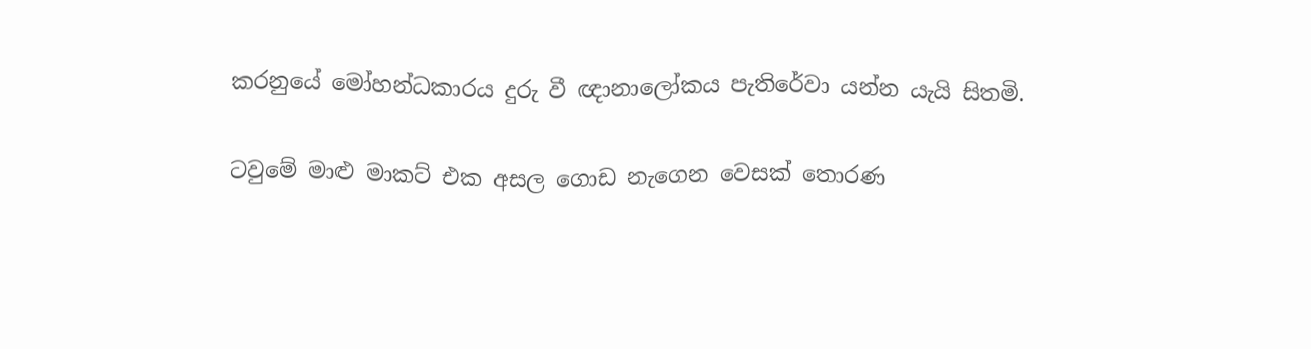කරනුයේ මෝහන්ධකාරය දුරු වී ඥානාලෝකය පැතිරේවා යන්න යැයි සිතමි.

ටවුමේ මාළු මාකට් එක අසල ගොඩ නැගෙන වෙසක් තොරණ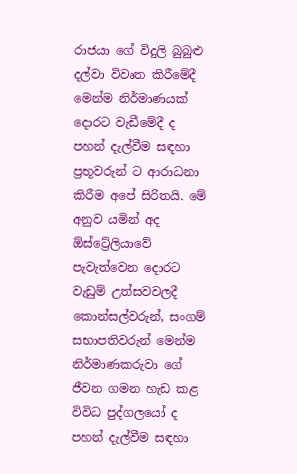රාජයා ගේ විදුලි බුබුළු දල්වා විවෘත කිරීමේදී මෙන්ම නිර්මාණයක් දොරට වැඩීමේදී ද පහන් දැල්වීම සඳහා ප්‍රභූවරුන් ට ආරාධනා කිරීම අපේ සිරිතයි. මේ අනුව යමින් අද ඕස්ට්‍රේලියාවේ පැවැත්වෙන දොරට වැඩුම් උත්සවවලදී කොන්සල්වරුන්, සංගම් සභාපතිවරුන් මෙන්ම නිර්මාණකරුවා ගේ ජීවන ගමන හැඩ කළ විවිධ පුද්ගලයෝ ද පහන් දැල්වීම සඳහා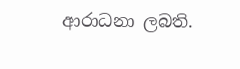ආරාධනා ලබති.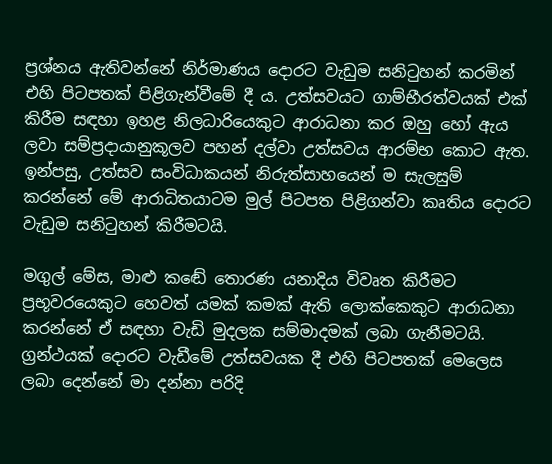ප්‍රශ්නය ඇතිවන්නේ නිර්මාණය දොරට වැඩුම සනිටුහන් කරමින් එහි පිටපතක් පිළිගැන්වීමේ දී ය. උත්සවයට ගාම්භීරත්වයක් එක් කිරීම සඳහා ඉහළ නිලධාරියෙකුට ආරාධනා කර ඔහු හෝ ඇය ලවා සම්ප්‍රදායානුකූලව පහන් දල්වා උත්සවය ආරම්භ කොට ඇත. ඉන්පසු, උත්සව සංවිධාකයන් නිරුත්සාහයෙන් ම සැලසුම් කරන්නේ මේ ආරාධිතයාටම මුල් පිටපත පිළිගන්වා කෘතිය දොරට වැඩුම සනිටුහන් කිරීමටයි.

මගුල් මේස, මාළු කඬේ තොරණ යනාදිය විවෘත කිරීමට ප්‍රභූවරයෙකුට හෙවත් යමක් කමක් ඇති ලොක්කෙකුට ආරාධනා කරන්නේ ඒ සඳහා වැඩි මුදලක සම්මාදමක් ලබා ගැනීමටයි. ග්‍රන්ථයක් දොරට වැඩීමේ උත්සවයක දී එහි පිටපතක් මෙලෙස ලබා දෙන්නේ මා දන්නා පරිදි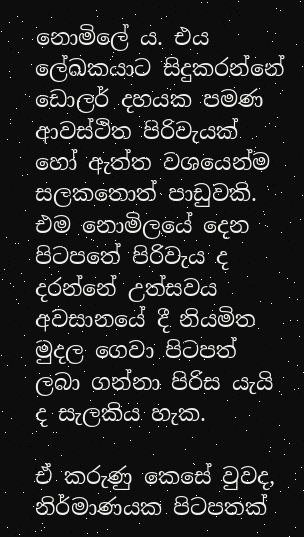නොමිලේ ය. එය ලේඛකයාට සිදුකරන්නේ ඩොලර් දහයක පමණ ආවස්ථිත පිරිවැයක් හෝ ඇත්ත වශයෙන්ම සලකතොත් පාඩුවකි. එම නොමිලයේ දෙන පිටපතේ පිරිවැය ද දරන්නේ උත්සවය අවසානයේ දී නියමිත මුදල ගෙවා පිටපත් ලබා ගන්නා පිරිස යැයි ද සැලකිය හැක.

ඒ කරුණු කෙසේ වුවද, නිර්මාණයක පිටපතක්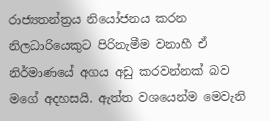රාජ්‍යතන්ත්‍රය නියෝජනය කරන නිලධාරියෙකුට පිරිනැමීම වනාහී ඒ නිර්මාණයේ අගය අඩු කරවන්නක් බව මගේ අදහසයි. ඇත්ත වශයෙන්ම මෙවැනි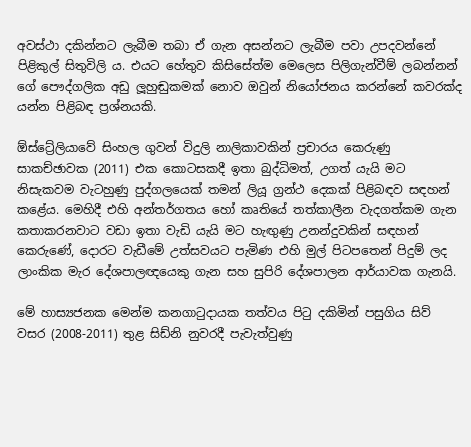අවස්ථා දකින්නට ලැබීම තබා ඒ ගැන අසන්නට ලැබීම පවා උපදවන්නේ පිළිකුල් සිතුවිලි ය. එයට හේතුව කිසිසේත්ම මෙලෙස පිලිගැන්වීම් ලබන්නන් ගේ පෞද්ගලික අඩු ලූහුඬුකමක් නොව ඔවුන් නියෝජනය කරන්නේ කවරක්ද යන්න පිළිබඳ ප්‍රශ්නයකි.

ඕස්ට්‍රේලියාවේ සිංහල ගුවන් විදුලි නාලිකාවකින් ප්‍රචාරය කෙරුණු සාකච්ඡාවක (2011) එක කොටසකදී ඉතා බුද්ධිමත්, උගත් යැයි මට නිසැකවම වැටහුණු පුද්ගලයෙක් තමන් ලියූ ග්‍රන්ථ දෙකක් පිළිබඳව සඳහන් කළේය. මෙහිදී එහි අන්තර්ගතය හෝ කෘතියේ තත්කාලීන වැදගත්කම ගැන කතාකරනවාට වඩා ඉතා වැඩි යැයි මට හැඟුණු උනන්දුවකින් සඳහන් කෙරුණේ, දොරට වැඩීමේ උත්සවයට පැමිණ එහි මුල් පිටපතෙන් පිදුම් ලද ලාංකික මැර දේශපාලඥයෙකු ගැන සහ සුපිරි දේශපාලන ආර්යාවක ගැනයි.

මේ හාස්‍යජනක මෙන්ම කනගාටුදායක තත්වය පිටු දකිමින් පසුගිය සිව් වසර (2008-2011) තුළ සිඩ්නි නුවරදී පැවැත්වුණු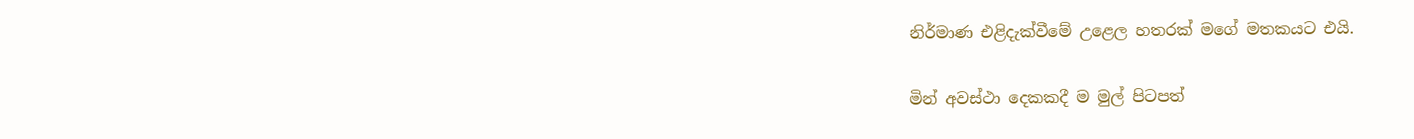නිර්මාණ එළිදැක්වීමේ උළෙල හතරක් මගේ මතකයට එයි.

මින් අවස්ථා දෙකකදී ම මුල් පිටපත්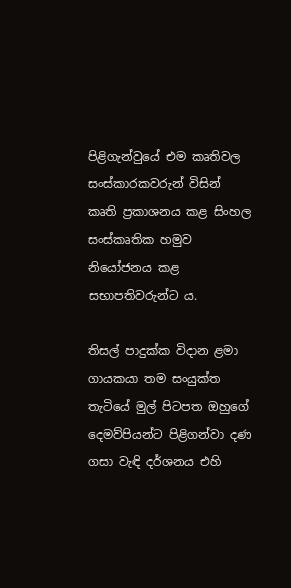පිළිගැන්වුයේ එම කෘතිවල සංස්කාරකවරුන් විසින් කෘති ප්‍රකාශනය කළ සිංහල සංස්කෘතික හමුව නියෝජනය කළ සභාපතිවරුන්ට ය.

තිසල් පාදුක්ක විදාන ළමා ගායකයා තම සංයුක්ත තැටියේ මුල් පිටපත ඔහුගේ දෙමව්පියන්ට පිළිගන්වා දණ ගසා වැඳි දර්ශනය එහි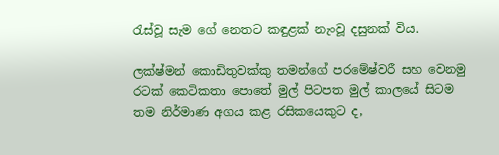රැස්වූ සැම ගේ නෙතට කඳුළක් නැංවූ දසුනක් විය.

ලක්ෂ්මන් කොඩිතුවක්කු තමන්ගේ පරමේෂ්වරී සහ වෙනමු රටක් කෙටිකතා පොතේ මුල් පිටපත මුල් කාලයේ සිටම තම නිර්මාණ අගය කළ රසිකයෙකුට ද,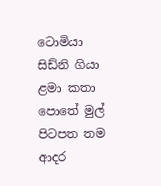ටොමියා සිඩ්නි ගියා ළමා කතා පොතේ මුල් පිටපත තම ආදර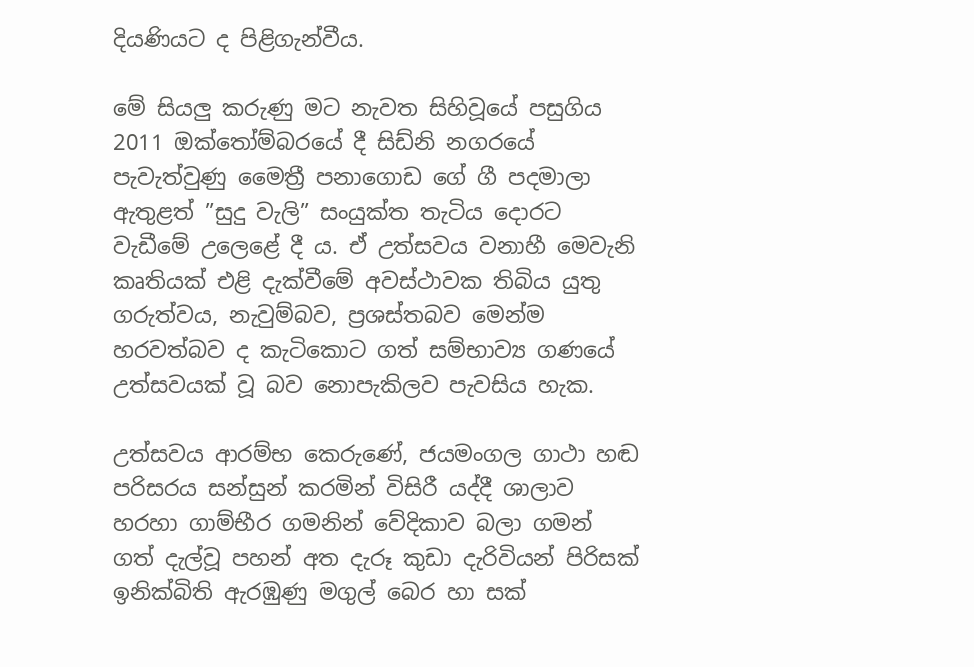දියණියට ද පිළිගැන්වීය.

මේ සියලු කරුණු මට නැවත සිහිවූයේ පසුගිය 2011 ඔක්තෝම්බරයේ දී සිඩ්නි නගරයේ පැවැත්වුණු මෛත්‍රී පනාගොඩ ගේ ගී පදමාලා ඇතුළත් ”සුදු වැලි” සංයුක්ත තැටිය දොරට වැඩීමේ උලෙළේ දී ය. ඒ උත්සවය වනාහී මෙවැනි කෘතියක් එළි දැක්වීමේ අවස්ථාවක තිබිය යුතු ගරුත්වය, නැවුම්බව, ප්‍රශස්තබව මෙන්ම හරවත්බව ද කැටිකොට ගත් සම්භාව්‍ය ගණයේ උත්සවයක් වූ බව නොපැකිලව පැවසිය හැක.

උත්සවය ආරම්භ කෙරුණේ, ජයමංගල ගාථා හඬ පරිසරය සන්සුන් කරමින් විසිරී යද්දී ශාලාව හරහා ගාම්භීර ගමනින් වේදිකාව බලා ගමන් ගත් දැල්වූ පහන් අත දැරූ කුඩා දැරිවියන් පිරිසක් ඉනික්බිති ඇරඹුණු මගුල් බෙර හා සක්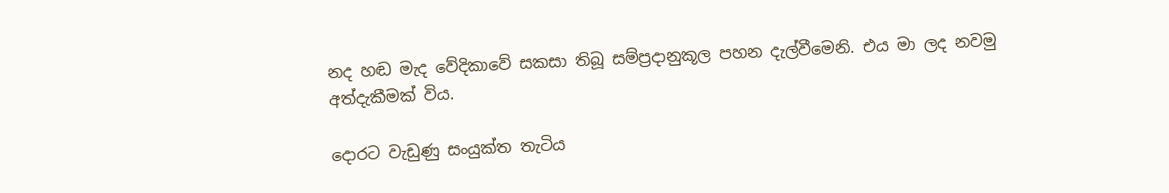නද හඬ මැද වේදිකාවේ සකසා තිබූ සම්ප්‍රදානුකූල පහන දැල්වීමෙනි. එය මා ලද නවමු අත්දැකීමක් විය.

දොරට වැඩුණු සංයුක්ත තැටිය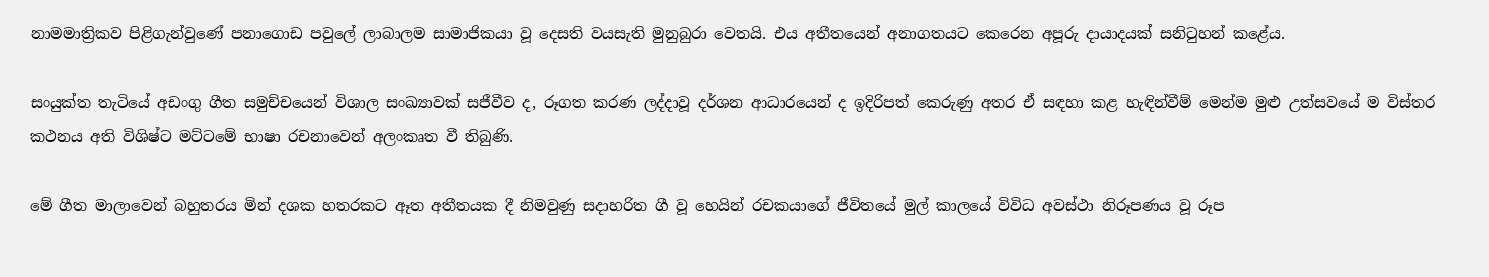නාමමාත්‍රිකව පිළිගැන්වුණේ පනාගොඩ පවුලේ ලාබාලම සාමාජිකයා වූ දෙසති වයසැති මුනුබුරා වෙතයි. එය අතීතයෙන් අනාගතයට කෙරෙන අපූරු දායාදයක් සනිටුහන් කළේය.

සංයුක්ත තැටියේ අඩංගු ගීත සමුච්චයෙන් විශාල සංඛ්‍යාවක් සජීවීව ද, රූගත කරණ ලද්දාවූ දර්ශන ආධාරයෙන් ද ඉදිරිපත් කෙරුණු අතර ඒ සඳහා කළ හැඳින්වීම් මෙන්ම මුළු උත්සවයේ ම විස්තර කථනය අති විශිෂ්ට මට්ටමේ භාෂා රචනාවෙන් අලංකෘත වී තිබුණි.

මේ ගීත මාලාවෙන් බහුතරය මින් දශක හතරකට ඈත අතීතයක දී නිමවුණු සදාහරිත ගී වූ හෙයින් රචකයාගේ ජීවිතයේ මුල් කාලයේ විවිධ අවස්ථා නිරූපණය වූ රූප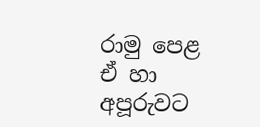රාමු පෙළ ඒ හා අපූරුවට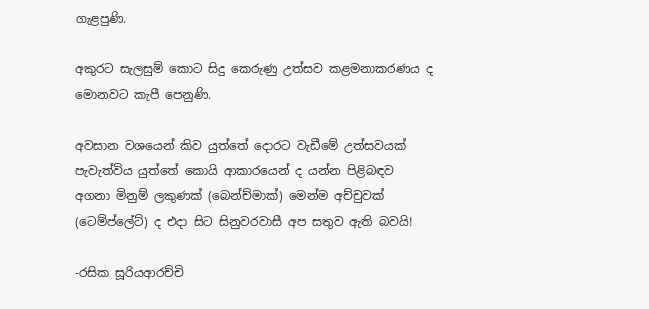ගැළපුණි.

අකුරට සැලසුම් කොට සිදු කෙරුණු උත්සව කළමනාකරණය ද මොනවට කැපී පෙනුණි.

අවසාන වශයෙන් කිව යුත්තේ දොරට වැඩීමේ උත්සවයක් පැවැත්විය යුත්තේ කොයි ආකාරයෙන් ද යන්න පිළිබඳව අගනා මිනුම් ලකුණක් (බෙන්ච්මාක්) මෙන්ම අච්චුවක් (ටෙම්ප්ලේට්) ද එදා සිට සිනුවරවාසී අප සතුව ඇති බවයි!

-රසික සූරියආරච්චි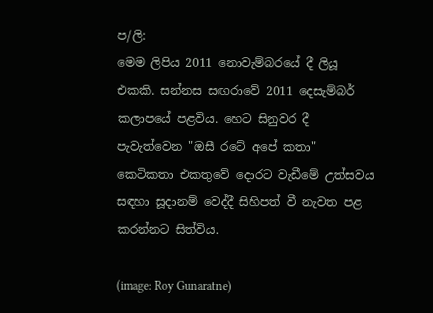ප/ලි:
මෙම ලිපිය 2011 නොවැම්බරයේ දී ලියූ එකකි. සන්නස සඟරාවේ 2011 දෙසැම්බර් කලාපයේ පළවිය. හෙට සිනුවර දී පැවැත්වෙන "ඔසී රටේ අපේ කතා" කෙටිකතා එකතුවේ දොරට වැඩීමේ උත්සවය සඳහා සූදානම් වෙද්දී සිහිපත් වී නැවත පළ කරන්නට සිත්විය.

(image: Roy Gunaratne)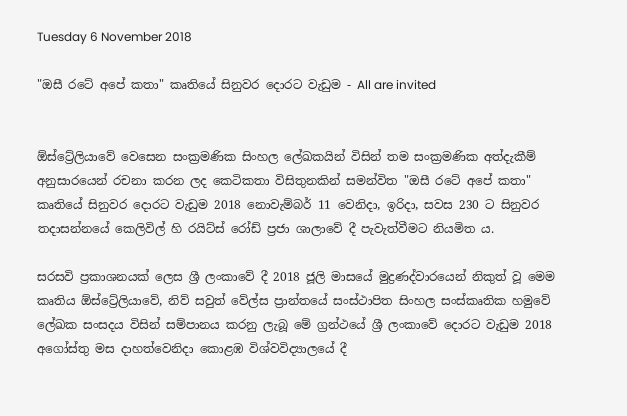Tuesday 6 November 2018

"ඔසී රටේ අපේ කතා" කෘතියේ සිනුවර දොරට වැඩුම - All are invited


ඕස්ට්‍රේලියාවේ වෙසෙන සංක්‍රමණික සිංහල ලේඛකයින් විසින් තම සංක්‍රමණික අත්දැකීම් අනුසාරයෙන් රචනා කරන ලද කෙටිකතා විසිතුනකින් සමන්විත "ඔසී රටේ අපේ කතා" කෘතියේ සිනුවර දොරට වැඩුම 2018 නොවැම්බර් 11 වෙනිදා, ඉරිදා, සවස 230 ට සිනුවර තදාසන්නයේ කෙලිවිල් හි රයිට්ස් රෝඩ් ප්‍රජා ශාලාවේ දී පැවැත්වීමට නියමිත ය.

සරසවි ප්‍රකාශනයක් ලෙස ශ්‍රී ලංකාවේ දී 2018 ජූලි මාසයේ මුද්‍රණද්වාරයෙන් නිකුත් වූ මෙම කෘතිය ඕස්ට්‍රේලියාවේ, නිව් සවුත් වේල්ස ප්‍රාන්තයේ සංස්ථාපිත සිංහල සංස්කෘතික හමුවේ ලේඛක සංසදය විසින් සම්පානය කරනු ලැබූ මේ ග්‍රන්ථයේ ශ්‍රී ලංකාවේ දොරට වැඩුම 2018 අගෝස්තු මස දාහත්වෙනිදා කොළඹ විශ්වවිද්‍යාලයේ දී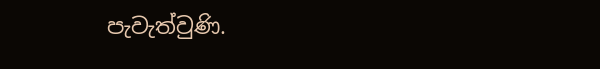පැවැත්වුණි.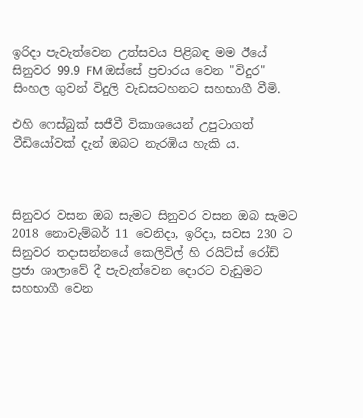ඉරිදා පැවැත්වෙන උත්සවය පිළිබඳ මම ඊයේ සිනුවර 99.9 FM ඔස්සේ ප්‍රචාරය වෙන "විදුර" සිංහල ගුවන් විදුලි වැඩසටහනට සහභාගී වීමි.

එහි ෆෙස්බුක් සජීවී විකාශයෙන් උපුටාගත් වීඩියෝවක් දැන් ඔබට නැරඹිය හැකි ය.



සිනුවර වසන ඔබ සැමට සිනුවර වසන ඔබ සැමට 2018 නොවැම්බර් 11 වෙනිදා, ඉරිදා, සවස 230 ට සිනුවර තදාසන්නයේ කෙලිවිල් හි රයිට්ස් රෝඩ් ප්‍රජා ශාලාවේ දී පැවැත්වෙන දොරට වැඩුමට සහභාගී වෙන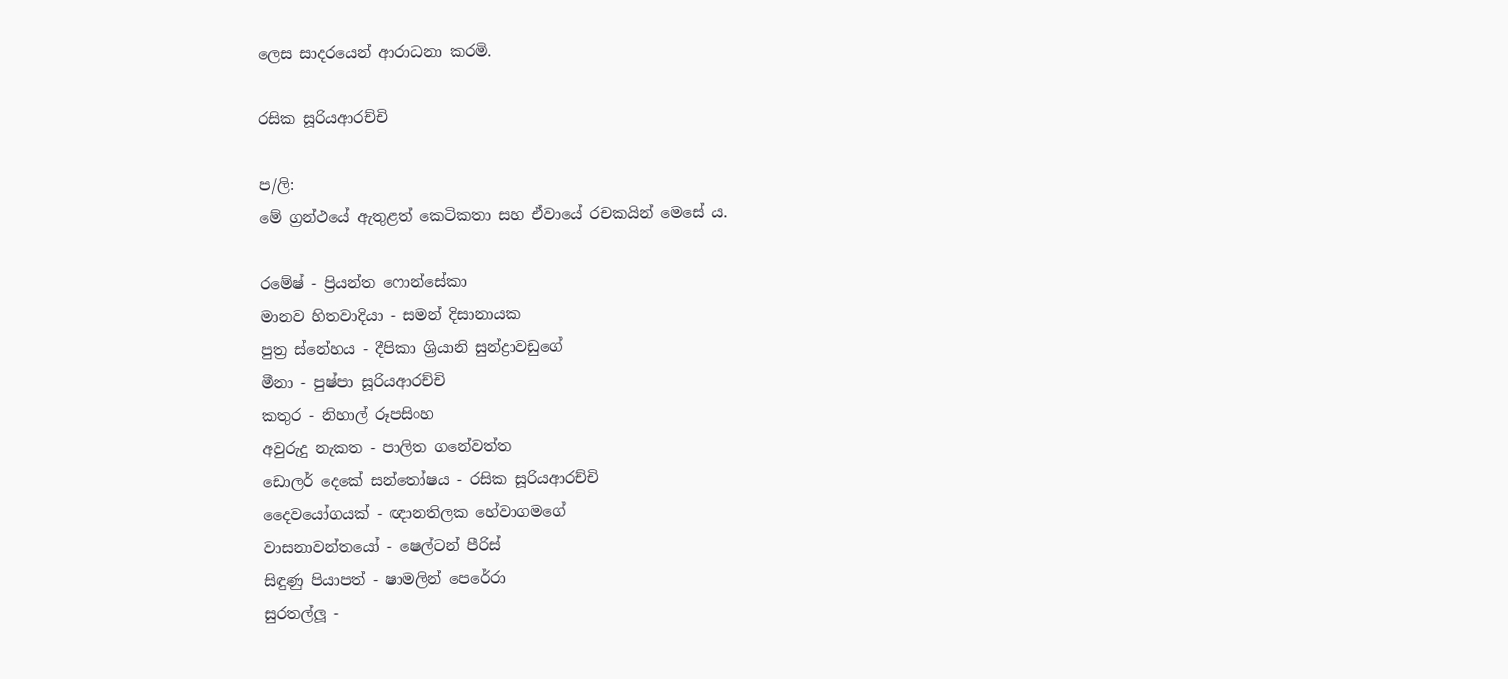ලෙස සාදරයෙන් ආරාධනා කරමි.

රසික සූරියආරච්චි

ප/ලි:
මේ ග්‍රන්ථයේ ඇතුළත් කෙටිකතා සහ ඒවායේ රචකයින් මෙසේ ය.

රමේෂ් - ප්‍රියන්ත ෆොන්සේකා
මානව හිතවාදියා - සමන් දිසානායක
පුත්‍ර ස්නේහය - දීපිකා ශ්‍රියානි සුන්ද්‍රාවඩුගේ
මීනා - පුෂ්පා සූරියආරච්චි
කතුර - නිහාල් රූපසිංහ
අවුරුදු නැකත - පාලිත ගනේවත්ත
ඩොලර් දෙකේ සන්තෝෂය - රසික සූරියආරච්චි
දෛවයෝගයක් - ඥානතිලක හේවාගමගේ
වාසනාවන්තයෝ - ෂෙල්ටන් පීරිස්
සිඳුණු පියාපත් - ෂාමලින් පෙරේරා
සුරතල්ලූ -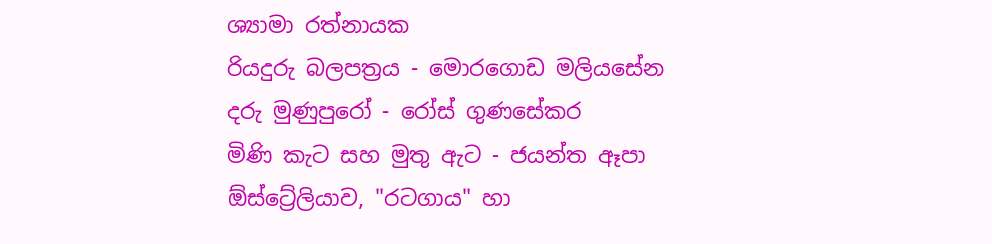ශ්‍යාමා රත්නායක
රියදුරු බලපත්‍රය - මොරගොඩ මලියසේන
දරු මුණුපුරෝ - රෝස් ගුණසේකර
මිණි කැට සහ මුතු ඇට - ජයන්ත ඈපා
ඕස්ට්‍රේලියාව, "රටගාය" හා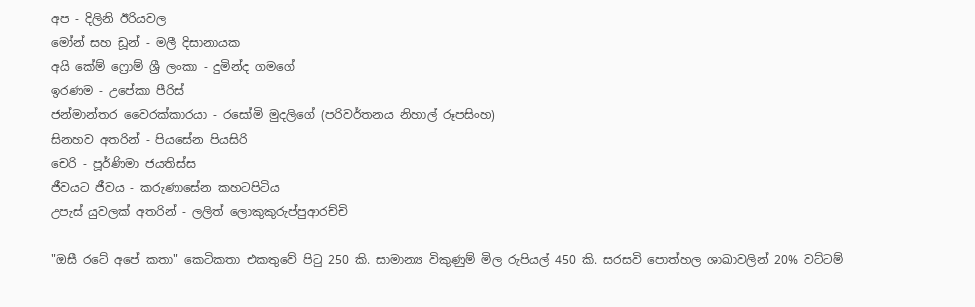අප - දිලිනි ඊරියවල
මෝන් සහ ඩූන් - මලී දිසානායක
අයි කේම් ෆ්‍රොම් ශ්‍රී ලංකා - දුමින්ද ගමගේ
ඉරණම - උපේකා පීරිස්
ජන්මාන්තර වෛරක්කාරයා - රසෝමි මුදලිගේ (පරිවර්තනය නිහාල් රූපසිංහ)
සිනහව අතරින් - පියසේන පියසිරි
චෙරි - පූර්ණිමා ජයතිස්ස
ජීවයට ජීවය - කරුණාසේන කහටපිටිය
උපැස් යුවලක් අතරින් - ලලිත් ලොකුකුරුප්පුආරච්චි

"ඔසී රටේ අපේ කතා" කෙටිකතා එකතුවේ පිටු 250 කි. සාමාන්‍ය විකුණුම් මිල රුපියල් 450 කි. සරසවි පොත්හල ශාඛාවලින් 20% වට්ටම්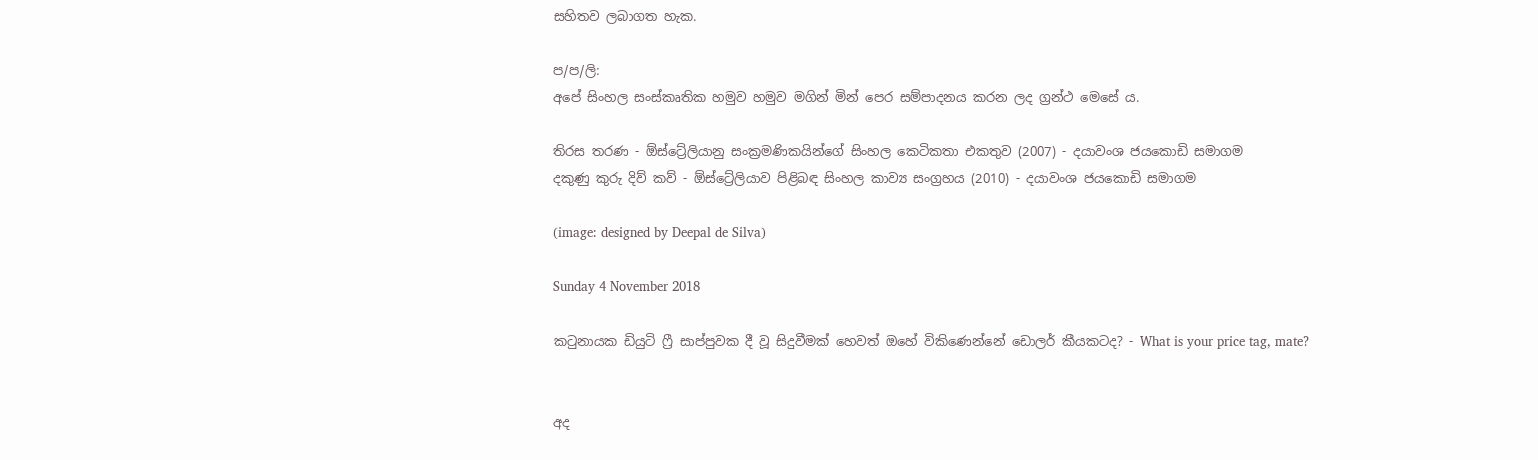සහිතව ලබාගත හැක.

ප/ප/ලි:
අපේ සිංහල සංස්කෘතික හමුව හමුව මගින් මින් පෙර සම්පාදනය කරන ලද ග්‍රන්ථ මෙසේ ය.

තිරස තරණ - ඕස්ට්‍රේලියානු සංක්‍රමණිකයින්ගේ සිංහල කෙටිකතා එකතුව (2007) - දයාවංශ ජයකොඩි සමාගම
දකුණු කුරු දිව් කව් - ඕස්ට්‍රේලියාව පිළිබඳ සිංහල කාව්‍ය සංග්‍රහය (2010) - දයාවංශ ජයකොඩි සමාගම

(image: designed by Deepal de Silva)

Sunday 4 November 2018

කටුනායක ඩියුටි ෆ්‍රී සාප්පුවක දී වූ සිදුවීමක් හෙවත් ඔහේ විකිණෙන්නේ ඩොලර් කීයකටද? - What is your price tag, mate?


අද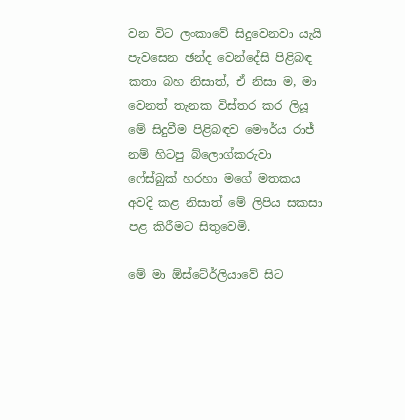වන විට ලංකාවේ සිදුවෙනවා යැයි පැවසෙන ඡන්ද වෙන්දේසි පිළිබඳ කතා බහ නිසාත්, ඒ නිසා ම, මා වෙනත් තැනක විස්තර කර ලියූ මේ සිදුවීම පිළිබඳව මෞර්ය රාජ් නම් හිටපු බ්ලොග්කරුවා ෆේස්බුක් හරහා මගේ මතකය අවදි කළ නිසාත් මේ ලිපිය සකසා පළ කිරීමට සිතුවෙමි.

මේ මා ඕස්ටේ‍ර්ලියාවේ සිට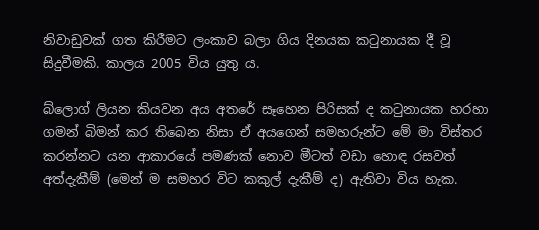නිවාඩුවක් ගත කිරීමට ලංකාව බලා ගිය දිනයක කටුනායක දී වූ සිදුවීමකි. කාලය 2005 විය යුතු ය.

බ්ලොග් ලියන කියවන අය අතරේ සෑහෙන පිරිසක් ද කටුනායක හරහා ගමන් බිමන් කර තිබෙන නිසා ඒ අයගෙන් සමහරුන්ට මේ මා විස්තර කරන්නට යන ආකාරයේ පමණක් නොව මීටත් වඩා හොඳ රසවත් අත්දැකීම් (මෙන් ම සමහර විට කකුල් දැකීම් ද) ඇතිවා විය හැක.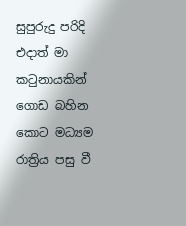සුපුරුදු පරිදි එදාත් මා කටුනායකින් ගොඩ බහින කොට මධ්‍යම රාත්‍රිය පසු වී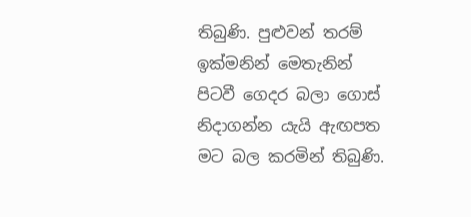තිබුණි. පුළුවන් තරම් ඉක්මනින් මෙතැනින් පිටවී ගෙදර බලා ගොස් නිදාගන්න යැයි ඇඟපත මට බල කරමින් තිබුණි.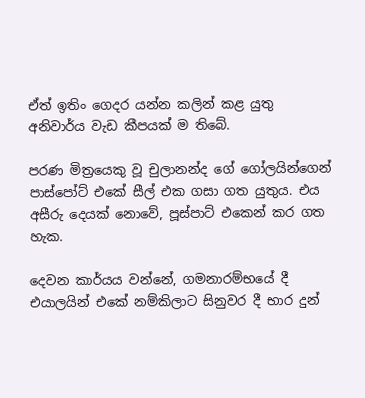ඒත් ඉතිං ගෙදර යන්න කලින් කළ යුතු අනිවාර්ය වැඩ කීපයක් ම තිබේ.

පරණ මිත්‍රයෙකු වූ චුලානන්ද ගේ ගෝලයින්ගෙන් පාස්පෝට් එකේ සීල් එක ගසා ගත යුතුය. එය අසීරු දෙයක් නොවේ, පූස්පාට් එකෙන් කර ගත හැක.

දෙවන කාර්යය වන්නේ, ගමනාරම්භයේ දී එයාලයින් එකේ නම්කිලාට සිනුවර දී භාර දුන්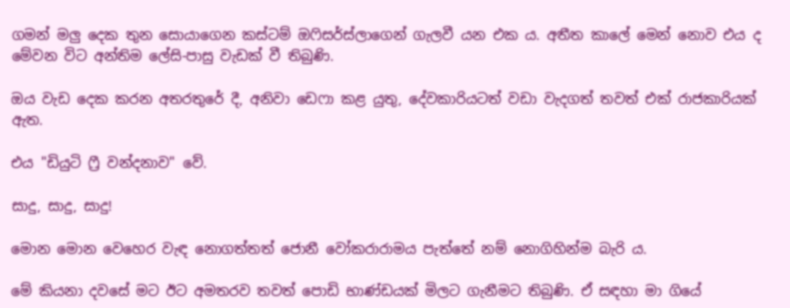ගමන් මලු දෙක තුන සොයාගෙන කස්ටම් ඔෆිසර්ස්ලාගෙන් ගැලවී යන එක ය. අතීත කාලේ මෙන් නොව එය ද මේවන විට අන්තිම ලේසි-පාසු වැඩක් වී තිබුණි.

ඔය වැඩ දෙක කරන අතරතුරේ දී, අනිවා ඩෙෆා කළ යුතු, දේවකාරියටත් වඩා වැදගත් තවත් එක් රාජකාරියක් ඇත.

එය "ඩියුටි ෆ්‍රී වන්දනාව" වේ.

සාදු, සාදු, සාදු!

මොන මොන වෙහෙර වැඳ නොගත්තත් ජොනී වෝකරාරාමය පැත්තේ නම් නොගිහින්ම බැරි ය.

මේ කියනා දවසේ මට ඊට අමතරව තවත් පොඩි භාණ්ඩයක් මිලට ගැනීමට තිබුණි. ඒ සඳහා මා ගියේ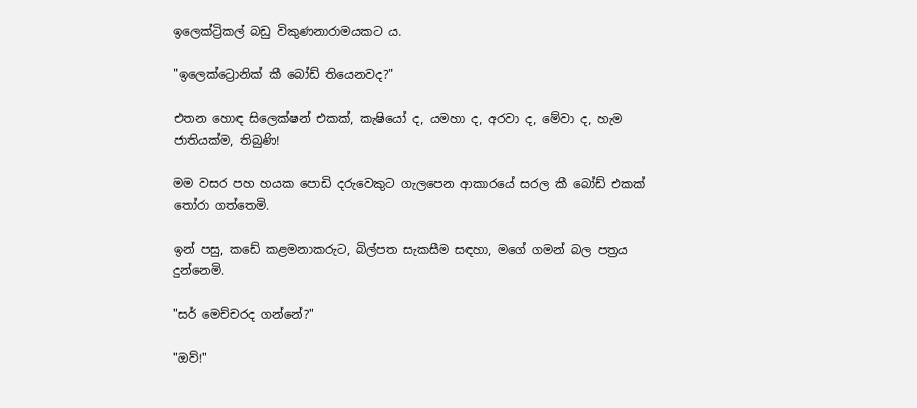ඉලෙක්ට්‍රිකල් බඩු විකුණනාරාමයකට ය.

"ඉලෙක්ට්‍රොනික් කී බෝඩ් තියෙනවද?"

එතන හොඳ සිලෙක්ෂන් එකක්, කැෂියෝ ද, යමහා ද, අරවා ද, මේවා ද, හැම ජාතියක්ම, තිබුණි!

මම වසර පහ හයක පොඩි දරුවෙකුට ගැලපෙන ආකාරයේ සරල කී බෝඩ් එකක් තෝරා ගත්තෙමි.

ඉන් පසු, කඩේ කළමනාකරුට, බිල්පත සැකසීම සඳහා, මගේ ගමන් බල පත්‍රය දුන්නෙමි.

"සර් මෙච්චරද ගන්නේ?"

"ඔව්!"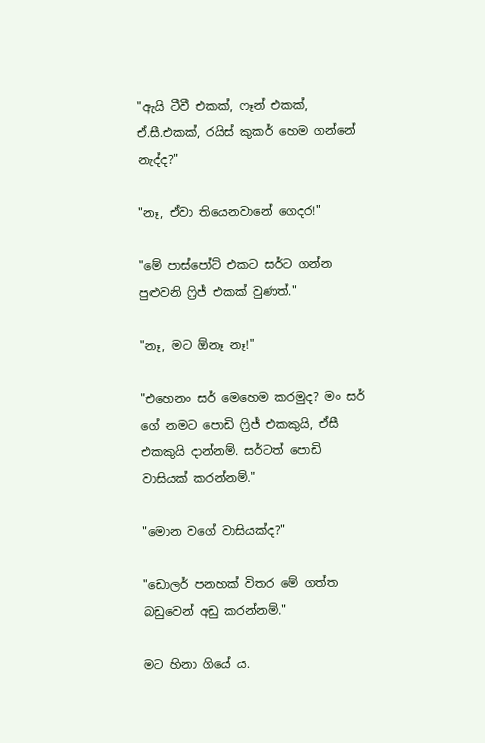"ඇයි ටීවී එකක්, ෆෑන් එකක්, ඒ.සී.එකක්, රයිස් කුකර් හෙම ගන්නේ නැද්ද?"

"නෑ, ඒවා තියෙනවානේ ගෙදර!"

"මේ පාස්පෝට් එකට සර්ට ගන්න පුළුවනි ෆ්‍රිජ් එකක් වුණත්."

"නෑ, මට ඕනෑ නෑ!"

"එහෙනං සර් මෙහෙම කරමුද? මං සර් ගේ නමට පොඩි ෆ්‍රිජ් එකකුයි, ඒසී එකකුයි දාන්නම්. සර්ටත් පොඩි වාසියක් කරන්නම්."

"මොන වගේ වාසියක්ද?"

"ඩොලර් පනහක් විතර මේ ගත්ත බඩුවෙන් අඩු කරන්නම්."

මට හිනා ගියේ ය.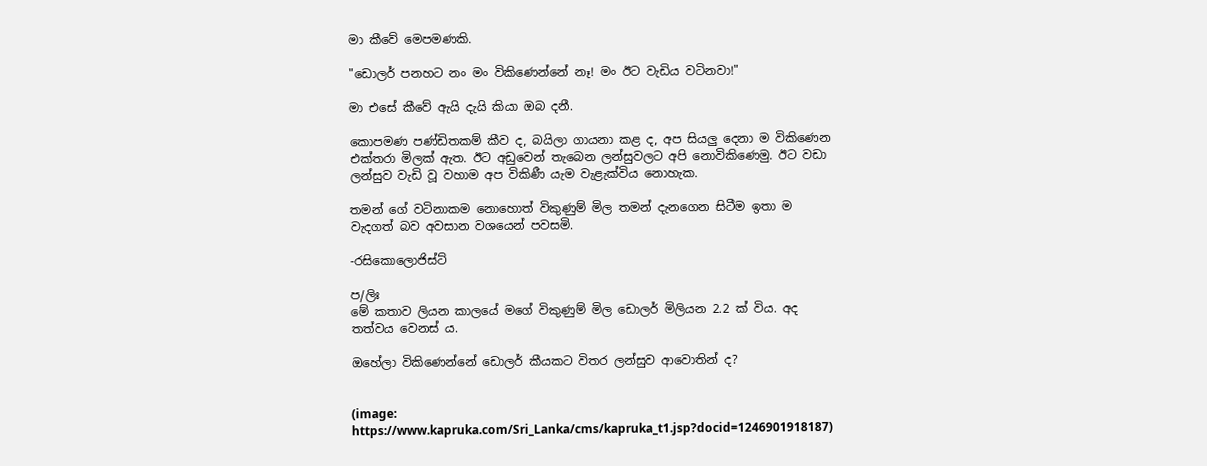මා කීවේ මෙපමණකි.

"ඩොලර් පනහට නං මං විකිණෙන්නේ නෑ! මං ඊට වැඩිය වටිනවා!"

මා එසේ කීවේ ඇයි දැයි කියා ඔබ දනී.

කොපමණ පණ්ඩිතකම් කීව ද, බයිලා ගායනා කළ ද, අප සියලු දෙනා ම විකිණෙන එක්තරා මිලක් ඇත. ඊට අඩුවෙන් තැබෙන ලන්සුවලට අපි නොවිකිණෙමු. ඊට වඩා ලන්සුව වැඩි වූ වහාම අප විකිණී යැම වැළැක්විය නොහැක.

තමන් ගේ වටිනාකම නොහොත් විකුණුම් මිල තමන් දැනගෙන සිටීම ඉතා ම වැදගත් බව අවසාන වශයෙන් පවසමි.

-රසිකොලොජිස්ට්

ප/ලිඃ
මේ කතාව ලියන කාලයේ මගේ විකුණුම් මිල ඩොලර් මිලියන 2.2 ක් විය. අද තත්වය වෙනස් ය.

ඔහේලා විකිණෙන්නේ ඩොලර් කීයකට විතර ලන්සුව ආවොතින් ද?


(image: https://www.kapruka.com/Sri_Lanka/cms/kapruka_t1.jsp?docid=1246901918187)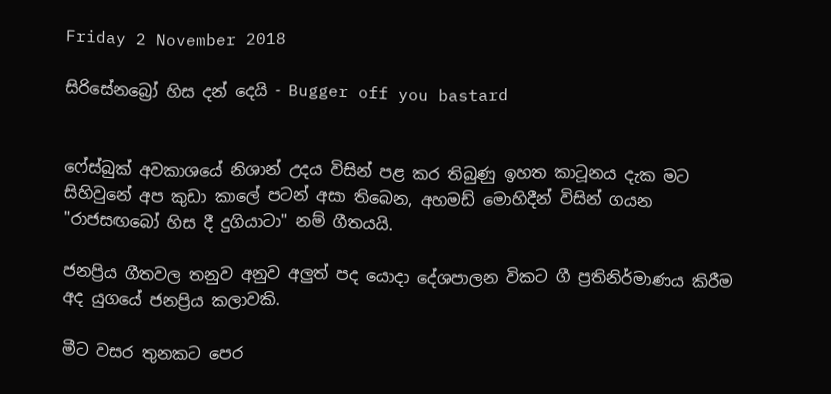Friday 2 November 2018

සිරිසේනබ්‍රෝ හිස දන් දෙයි - Bugger off you bastard


ෆේස්බුක් අවකාශයේ නිශාන් උදය විසින් පළ කර තිබුණු ඉහත කාටූනය දැක මට සිහිවුනේ අප කුඩා කාලේ පටන් අසා තිබෙන, අහමඩ් මොහිදීන් විසින් ගයන "රාජසඟබෝ හිස දී දුගියාටා" නම් ගීතයයි.

ජනප්‍රිය ගීතවල තනුව අනුව අලුත් පද යොදා දේශපාලන විකට ගී ප්‍රතිනිර්මාණය කිරීම අද යුගයේ ජනප්‍රිය කලාවකි.

මීට වසර තුනකට පෙර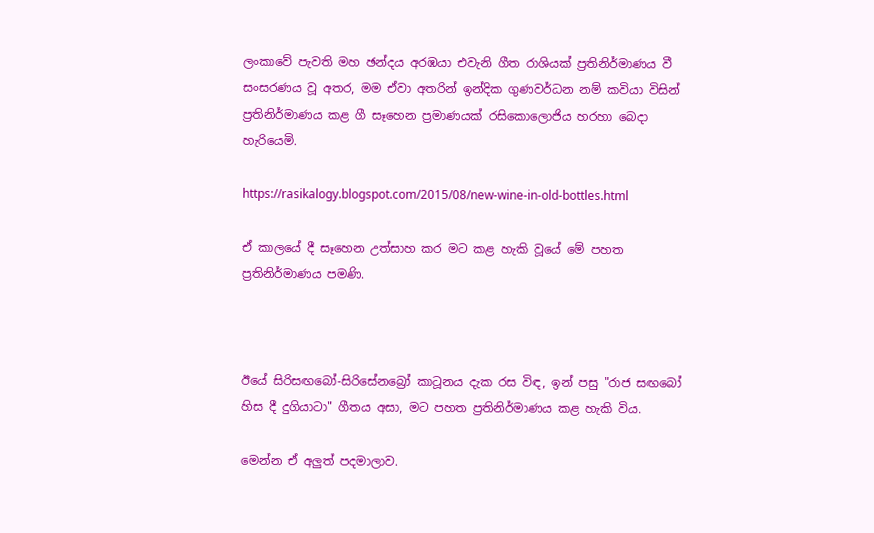ලංකාවේ පැවති මහ ඡන්දය අරඹයා එවැනි ගීත රාශියක් ප්‍රතිනිර්මාණය වී සංසරණය වූ අතර, මම ඒවා අතරින් ඉන්දික ගුණවර්ධන නම් කවියා විසින් ප්‍රතිනිර්මාණය කළ ගී සෑහෙන ප්‍රමාණයක් රසිකොලොජිය හරහා බෙදා හැරියෙමි.

https://rasikalogy.blogspot.com/2015/08/new-wine-in-old-bottles.html

ඒ කාලයේ දී සෑහෙන උත්සාහ කර මට කළ හැකි වූයේ මේ පහත ප්‍රතිනිර්මාණය පමණි.



ඊයේ සිරිසඟබෝ-සිරිසේනබ්‍රෝ කාටූනය දැක රස විඳ, ඉන් පසු "රාජ සඟබෝ හිස දී දුගියාටා" ගීතය අසා, මට පහත ප්‍රතිනිර්මාණය කළ හැකි විය.

මෙන්න ඒ අලුත් පදමාලාව.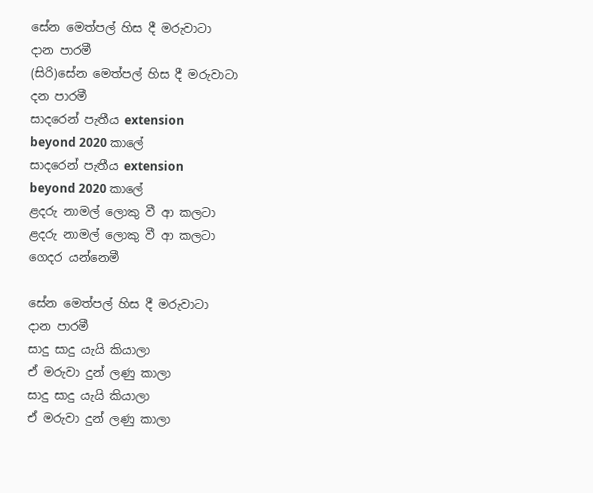සේන මෙත්පල් හිස දී මරුවාටා
දාන පාරමී
(සිරි)සේන මෙත්පල් හිස දී මරුවාටා
දන පාරමී
සාදරෙන් පැතීය extension
beyond 2020 කාලේ
සාදරෙන් පැතීය extension
beyond 2020 කාලේ
ළදරු නාමල් ලොකු වී ආ කලටා
ළදරු නාමල් ලොකු වී ආ කලටා
ගෙදර යන්නෙමී

සේන මෙත්පල් හිස දී මරුවාටා
දාන පාරමී
සාදු සාදු යැයි කියාලා
ඒ මරුවා දුන් ලණු කාලා
සාදු සාදු යැයි කියාලා
ඒ මරුවා දුන් ලණු කාලා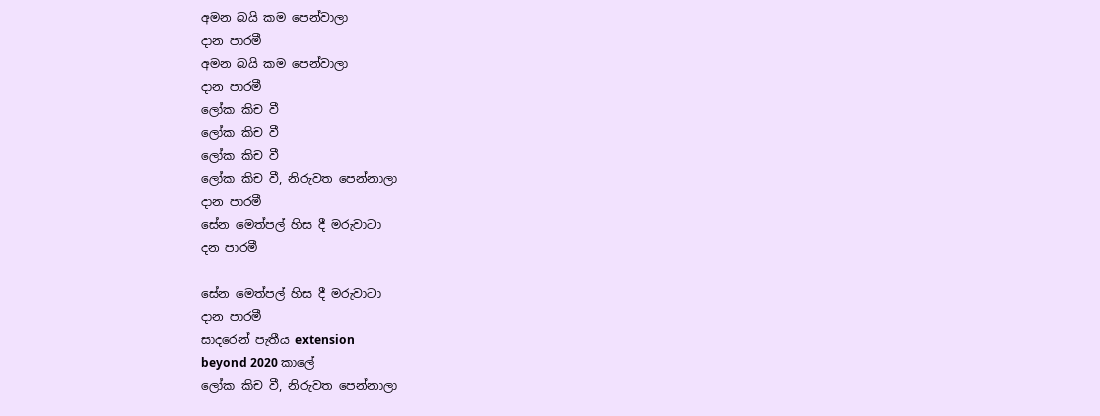අමන බයි කම පෙන්වාලා
දාන පාරමී
අමන බයි කම පෙන්වාලා
දාන පාරමී
ලෝක කිච වී
ලෝක කිච වී
ලෝක කිච වී
ලෝක කිච වී, නිරුවත පෙන්නාලා
දාන පාරමී
සේන මෙත්පල් හිස දී මරුවාටා
දන පාරමී

සේන මෙත්පල් හිස දී මරුවාටා
දාන පාරමී
සාදරෙන් පැතීය extension
beyond 2020 කාලේ
ලෝක කිච වී, නිරුවත පෙන්නාලා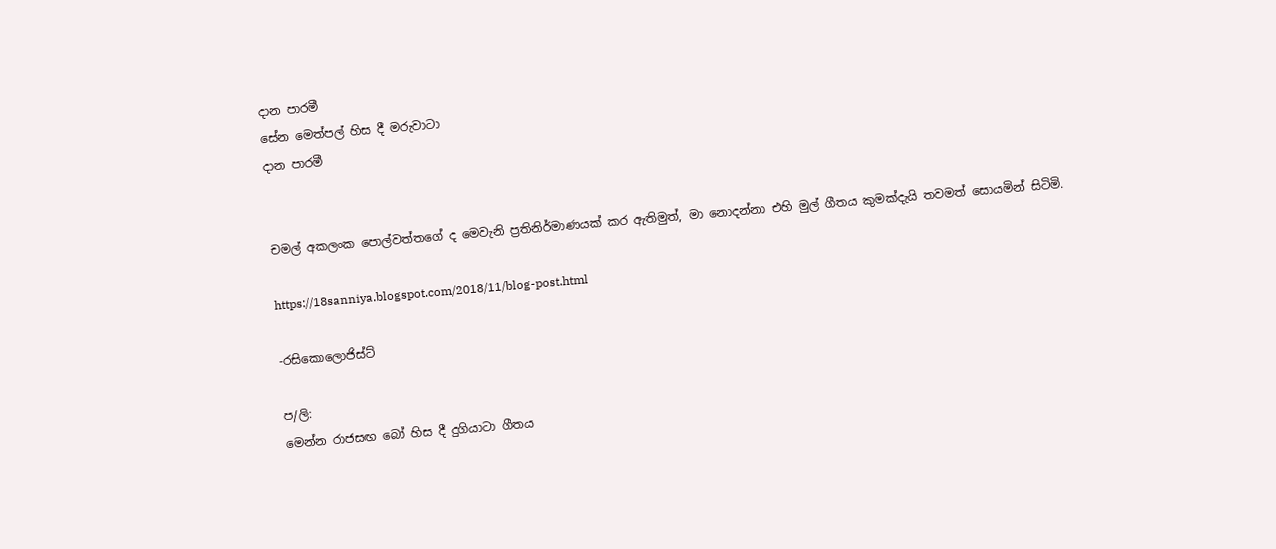දාන පාරමී
සේන මෙත්පල් හිස දී මරුවාටා
දාන පාරමී


චමල් අකලංක පොල්වත්තගේ ද මෙවැනි ප්‍රතිනිර්මාණයක් කර ඇතිමුත්, මා නොදන්නා එහි මුල් ගීතය කුමක්දැයි තවමත් සොයමින් සිටිමි.

https://18sanniya.blogspot.com/2018/11/blog-post.html

-රසිකොලොජිස්ට්

ප/ලි:
මෙන්න රාජසඟ බෝ හිස දී දුගියාටා ගීතය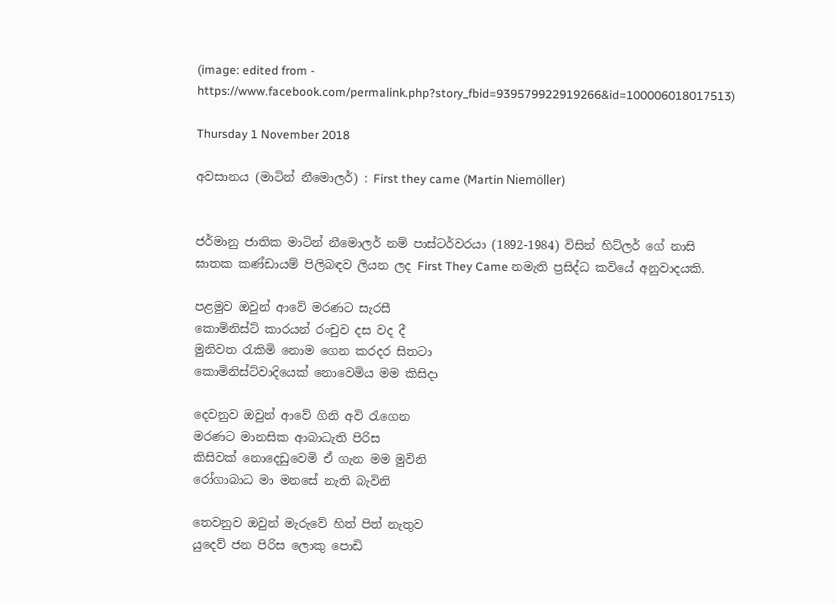(image: edited from - https://www.facebook.com/permalink.php?story_fbid=939579922919266&id=100006018017513)

Thursday 1 November 2018

අවසානය (මාටින් නීමොලර්) : First they came (Martin Niemöller)


ජර්මානු ජාතික මාටින් නීමොලර් නම් පාස්ටර්වරයා (1892-1984) විසින් හිට්ලර් ගේ නාසි ඝාතක කණ්ඩායම් පිලිබඳව ලියන ලද First They Came නමැති ප්‍රසිද්ධ කවියේ අනුවාදයකි.

පළමුව ඔවුන් ආවේ මරණට සැරසී
කොමිනිස්ට් කාරයන් රංචුව දස වද දී
මුනිවත රැකිමි නොම ගෙන කරදර සිතටා
කොමිනිස්ට්වාදියෙක් නොවෙමිය මම කිසිදා

දෙවනුව ඔවුන් ආවේ ගිනි අවි රැගෙන
මරණට මානසික ආබාධැති පිරිස
කිසිවක් නොදෙඩුවෙමි ඒ ගැන මම මුවිනි
රෝගාබාධ මා මනසේ නැති බැවිනි

තෙවනුව ඔවුන් මැරුවේ හිත් පිත් නැතුව
යුදෙව් ජන පිරිස ලොකු පොඩි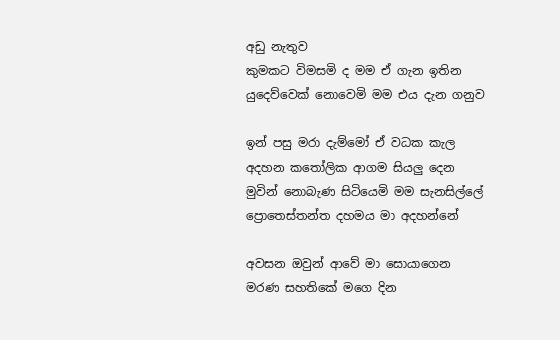අඩු නැතුව
කුමකට විමසමි ද මම ඒ ගැන ඉතින
යුදෙව්වෙක් නොවෙමි මම එය දැන ගනුව

ඉන් පසු මරා දැම්මෝ ඒ වධක කැල
අදහන කතෝලික ආගම සියලු දෙන
මුවින් නොබැණ සිටියෙමි මම සැනසිල්ලේ
ප්‍රොතෙස්තන්ත දහමය මා අදහන්නේ

අවසන ඔවුන් ආවේ මා සොයාගෙන
මරණ සහතිකේ මගෙ දින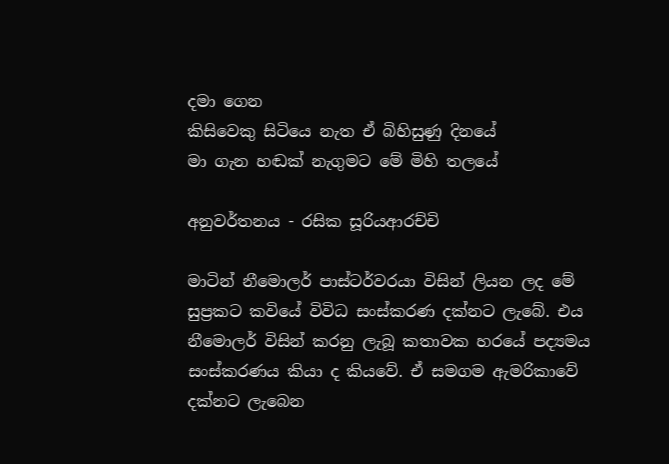දමා ගෙන
කිසිවෙකු සිටියෙ නැත ඒ බිහිසුණු දිනයේ
මා ගැන හඬක් නැගුමට මේ මිහි තලයේ

අනුවර්තනය - රසික සූරියආරච්චි

මාටින් නීමොලර් පාස්ටර්වරයා විසින් ලියන ලද මේ සුප්‍රකට කවියේ විවිධ සංස්කරණ දක්නට ලැබේ. එය නීමොලර් විසින් කරනු ලැබූ කතාවක හරයේ පද්‍යමය සංස්කරණය කියා ද කියවේ. ඒ සමගම ඇමරිකාවේ දක්නට ලැබෙන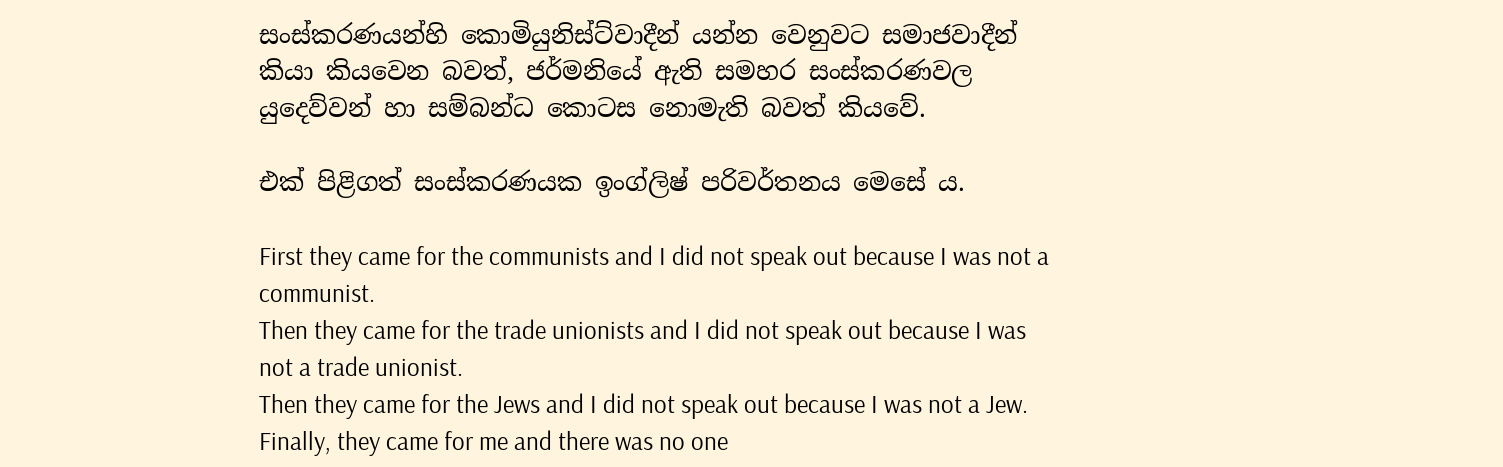සංස්කරණයන්හි කොමියුනිස්ට්වාදීන් යන්න වෙනුවට සමාජවාදීන් කියා කියවෙන බවත්, ජර්මනියේ ඇති සමහර සංස්කරණවල යුදෙව්වන් හා සම්බන්ධ කොටස නොමැති බවත් කියවේ.

එක් පිළිගත් සංස්කරණයක ඉංග්ලිෂ් පරිවර්තනය මෙසේ ය.

First they came for the communists and I did not speak out because I was not a communist.
Then they came for the trade unionists and I did not speak out because I was not a trade unionist.
Then they came for the Jews and I did not speak out because I was not a Jew.
Finally, they came for me and there was no one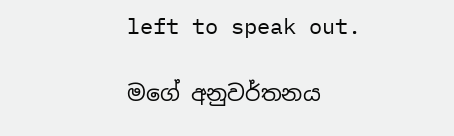left to speak out.

මගේ අනුවර්තනය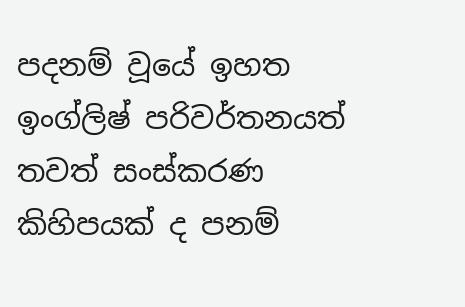පදනම් වූයේ ඉහත ඉංග්ලිෂ් පරිවර්තනයත් තවත් සංස්කරණ කිහිපයක් ද පනම්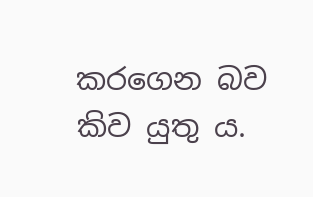කරගෙන බව කිව යුතු ය.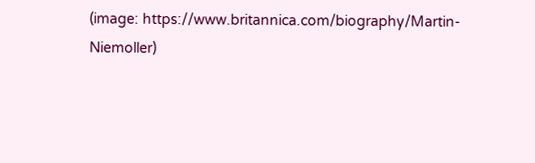(image: https://www.britannica.com/biography/Martin-Niemoller)